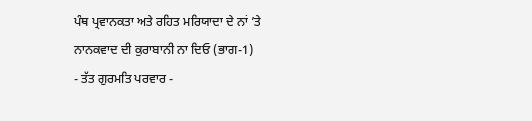ਪੰਥ ਪ੍ਰਵਾਨਕਤਾ ਅਤੇ ਰਹਿਤ ਮਰਿਯਾਦਾ ਦੇ ਨਾਂ ’ਤੇ
ਨਾਨਕਵਾਦ ਦੀ ਕੁਰਾਬਾਨੀ ਨਾ ਦਿਓ (ਭਾਗ-1)
- ਤੱਤ ਗੁਰਮਤਿ ਪਰਵਾਰ -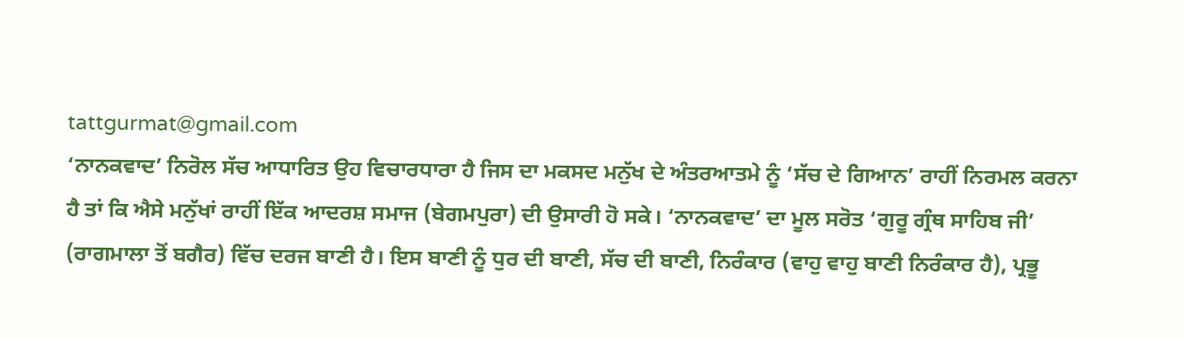tattgurmat@gmail.com
‘ਨਾਨਕਵਾਦ’ ਨਿਰੋਲ ਸੱਚ ਆਧਾਰਿਤ ਉਹ ਵਿਚਾਰਧਾਰਾ ਹੈ ਜਿਸ ਦਾ ਮਕਸਦ ਮਨੁੱਖ ਦੇ ਅੰਤਰਆਤਮੇ ਨੂੰ ‘ਸੱਚ ਦੇ ਗਿਆਨ’ ਰਾਹੀਂ ਨਿਰਮਲ ਕਰਨਾ ਹੈ ਤਾਂ ਕਿ ਐਸੇ ਮਨੁੱਖਾਂ ਰਾਹੀਂ ਇੱਕ ਆਦਰਸ਼ ਸਮਾਜ (ਬੇਗਮਪੁਰਾ) ਦੀ ਉਸਾਰੀ ਹੋ ਸਕੇ। ‘ਨਾਨਕਵਾਦ’ ਦਾ ਮੂਲ ਸਰੋਤ ‘ਗੁਰੂ ਗ੍ਰੰਥ ਸਾਹਿਬ ਜੀ’ (ਰਾਗਮਾਲਾ ਤੋਂ ਬਗੈਰ) ਵਿੱਚ ਦਰਜ ਬਾਣੀ ਹੈ। ਇਸ ਬਾਣੀ ਨੂੰ ਧੁਰ ਦੀ ਬਾਣੀ, ਸੱਚ ਦੀ ਬਾਣੀ, ਨਿਰੰਕਾਰ (ਵਾਹੁ ਵਾਹੁ ਬਾਣੀ ਨਿਰੰਕਾਰ ਹੈ), ਪ੍ਰਭੂ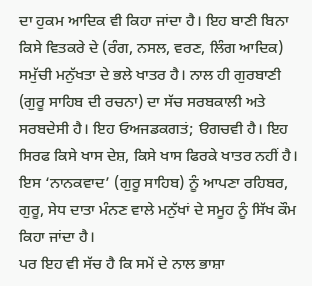ਦਾ ਹੁਕਮ ਆਦਿਕ ਵੀ ਕਿਹਾ ਜਾਂਦਾ ਹੈ। ਇਹ ਬਾਣੀ ਬਿਨਾ ਕਿਸੇ ਵਿਤਕਰੇ ਦੇ (ਰੰਗ, ਨਸਲ, ਵਰਣ, ਲਿੰਗ ਆਦਿਕ) ਸਮੁੱਚੀ ਮਨੁੱਖਤਾ ਦੇ ਭਲੇ ਖਾਤਰ ਹੈ। ਨਾਲ ਹੀ ਗੁਰਬਾਣੀ (ਗੁਰੂ ਸਾਹਿਬ ਦੀ ਰਚਨਾ) ਦਾ ਸੱਚ ਸਰਬਕਾਲੀ ਅਤੇ ਸਰਬਦੇਸੀ ਹੈ। ਇਹ ਓਅਜਡਕਗਤਂ; ੳਗਚਵੀ ਹੈ। ਇਹ ਸਿਰਫ ਕਿਸੇ ਖਾਸ ਦੇਸ਼, ਕਿਸੇ ਖਾਸ ਫਿਰਕੇ ਖਾਤਰ ਨਹੀਂ ਹੈ। ਇਸ ‘ਨਾਨਕਵਾਦ’ (ਗੁਰੂ ਸਾਹਿਬ) ਨੂੰ ਆਪਣਾ ਰਹਿਬਰ, ਗੁਰੂ, ਸੇਧ ਦਾਤਾ ਮੰਨਣ ਵਾਲੇ ਮਨੁੱਖਾਂ ਦੇ ਸਮੂਹ ਨੂੰ ਸਿੱਖ ਕੌਮ ਕਿਹਾ ਜਾਂਦਾ ਹੈ।
ਪਰ ਇਹ ਵੀ ਸੱਚ ਹੈ ਕਿ ਸਮੇਂ ਦੇ ਨਾਲ ਭਾਸ਼ਾ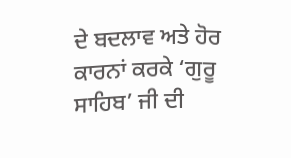ਦੇ ਬਦਲਾਵ ਅਤੇ ਹੋਰ ਕਾਰਨਾਂ ਕਰਕੇ ‘ਗੁਰੂ ਸਾਹਿਬ’ ਜੀ ਦੀ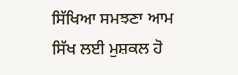ਸਿੱਖਿਆ ਸਮਝਣਾ ਆਮ ਸਿੱਖ ਲਈ ਮੁਸ਼ਕਲ ਹੋ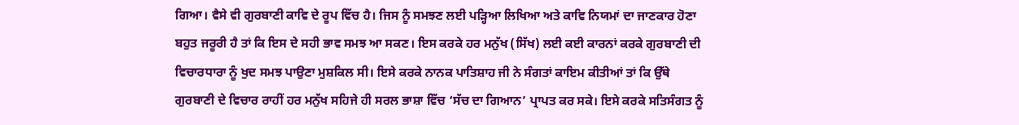ਗਿਆ। ਵੈਸੇ ਵੀ ਗੁਰਬਾਣੀ ਕਾਵਿ ਦੇ ਰੂਪ ਵਿੱਚ ਹੈ। ਜਿਸ ਨੂੰ ਸਮਝਣ ਲਈ ਪੜ੍ਹਿਆ ਲਿਖਿਆ ਅਤੇ ਕਾਵਿ ਨਿਯਮਾਂ ਦਾ ਜਾਣਕਾਰ ਹੋਣਾ ਬਹੁਤ ਜਰੂਰੀ ਹੈ ਤਾਂ ਕਿ ਇਸ ਦੇ ਸਹੀ ਭਾਵ ਸਮਝ ਆ ਸਕਣ। ਇਸ ਕਰਕੇ ਹਰ ਮਨੁੱਖ (ਸਿੱਖ) ਲਈ ਕਈ ਕਾਰਨਾਂ ਕਰਕੇ ਗੁਰਬਾਣੀ ਦੀ ਵਿਚਾਰਧਾਰਾ ਨੂੰ ਖੁਦ ਸਮਝ ਪਾਉਣਾ ਮੁਸ਼ਕਿਲ ਸੀ। ਇਸੇ ਕਰਕੇ ਨਾਨਕ ਪਾਤਿਸ਼ਾਹ ਜੀ ਨੇ ਸੰਗਤਾਂ ਕਾਇਮ ਕੀਤੀਆਂ ਤਾਂ ਕਿ ਉੱਥੇ ਗੁਰਬਾਣੀ ਦੇ ਵਿਚਾਰ ਰਾਹੀਂ ਹਰ ਮਨੁੱਖ ਸਹਿਜੇ ਹੀ ਸਰਲ ਭਾਸ਼ਾ ਵਿੱਚ ‘ਸੱਚ ਦਾ ਗਿਆਨ’ ਪ੍ਰਾਪਤ ਕਰ ਸਕੇ। ਇਸੇ ਕਰਕੇ ਸਤਿਸੰਗਤ ਨੂੰ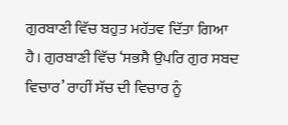ਗੁਰਬਾਣੀ ਵਿੱਚ ਬਹੁਤ ਮਹੱਤਵ ਦਿੱਤਾ ਗਿਆ ਹੈ। ਗੁਰਬਾਣੀ ਵਿੱਚ ‘ਸਭਸੈ ਉਪਰਿ ਗੁਰ ਸਬਦ ਵਿਚਾਰ’ ਰਾਹੀਂ ਸੱਚ ਦੀ ਵਿਚਾਰ ਨੂੰ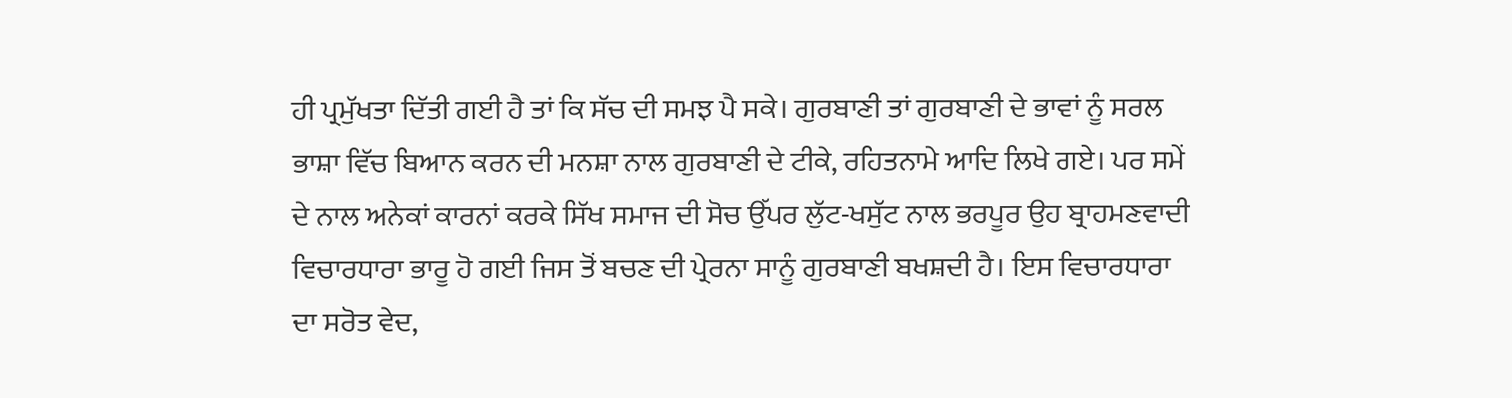ਹੀ ਪ੍ਰਮੁੱਖਤਾ ਦਿੱਤੀ ਗਈ ਹੈ ਤਾਂ ਕਿ ਸੱਚ ਦੀ ਸਮਝ ਪੈ ਸਕੇ। ਗੁਰਬਾਣੀ ਤਾਂ ਗੁਰਬਾਣੀ ਦੇ ਭਾਵਾਂ ਨੂੰ ਸਰਲ ਭਾਸ਼ਾ ਵਿੱਚ ਬਿਆਨ ਕਰਨ ਦੀ ਮਨਸ਼ਾ ਨਾਲ ਗੁਰਬਾਣੀ ਦੇ ਟੀਕੇ, ਰਹਿਤਨਾਮੇ ਆਦਿ ਲਿਖੇ ਗਏ। ਪਰ ਸਮੇਂ ਦੇ ਨਾਲ ਅਨੇਕਾਂ ਕਾਰਨਾਂ ਕਰਕੇ ਸਿੱਖ ਸਮਾਜ ਦੀ ਸੋਚ ਉੱਪਰ ਲੁੱਟ-ਖਸੁੱਟ ਨਾਲ ਭਰਪੂਰ ਉਹ ਬ੍ਰਾਹਮਣਵਾਦੀ ਵਿਚਾਰਧਾਰਾ ਭਾਰੂ ਹੋ ਗਈ ਜਿਸ ਤੋਂ ਬਚਣ ਦੀ ਪ੍ਰੇਰਨਾ ਸਾਨੂੰ ਗੁਰਬਾਣੀ ਬਖਸ਼ਦੀ ਹੈ। ਇਸ ਵਿਚਾਰਧਾਰਾ ਦਾ ਸਰੋਤ ਵੇਦ,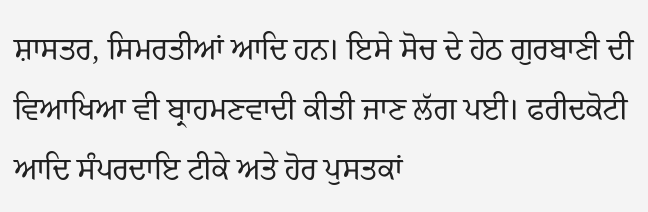ਸ਼ਾਸਤਰ, ਸਿਮਰਤੀਆਂ ਆਦਿ ਹਨ। ਇਸੇ ਸੋਚ ਦੇ ਹੇਠ ਗੁਰਬਾਣੀ ਦੀ ਵਿਆਖਿਆ ਵੀ ਬ੍ਰਾਹਮਣਵਾਦੀ ਕੀਤੀ ਜਾਣ ਲੱਗ ਪਈ। ਫਰੀਦਕੋਟੀ ਆਦਿ ਸੰਪਰਦਾਇ ਟੀਕੇ ਅਤੇ ਹੋਰ ਪੁਸਤਕਾਂ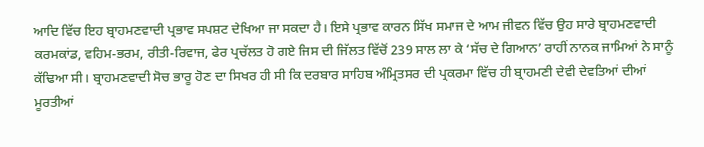ਆਦਿ ਵਿੱਚ ਇਹ ਬ੍ਰਾਹਮਣਵਾਦੀ ਪ੍ਰਭਾਵ ਸਪਸ਼ਟ ਦੇਖਿਆ ਜਾ ਸਕਦਾ ਹੈ। ਇਸੇ ਪ੍ਰਭਾਵ ਕਾਰਨ ਸਿੱਖ ਸਮਾਜ ਦੇ ਆਮ ਜੀਵਨ ਵਿੱਚ ਉਹ ਸਾਰੇ ਬ੍ਰਾਹਮਣਵਾਦੀ ਕਰਮਕਾਂਡ, ਵਹਿਮ-ਭਰਮ, ਰੀਤੀ-ਰਿਵਾਜ, ਫੇਰ ਪ੍ਰਚੱਲਤ ਹੋ ਗਏ ਜਿਸ ਦੀ ਜਿੱਲਤ ਵਿੱਚੋਂ 239 ਸਾਲ ਲਾ ਕੇ ‘ਸੱਚ ਦੇ ਗਿਆਨ’ ਰਾਹੀਂ ਨਾਨਕ ਜਾਮਿਆਂ ਨੇ ਸਾਨੂੰ ਕੱਢਿਆ ਸੀ। ਬ੍ਰਾਹਮਣਵਾਦੀ ਸੋਚ ਭਾਰੂ ਹੋਣ ਦਾ ਸਿਖਰ ਹੀ ਸੀ ਕਿ ਦਰਬਾਰ ਸਾਹਿਬ ਅੰਮ੍ਰਿਤਸਰ ਦੀ ਪ੍ਰਕਰਮਾ ਵਿੱਚ ਹੀ ਬ੍ਰਾਹਮਣੀ ਦੇਵੀ ਦੇਵਤਿਆਂ ਦੀਆਂ ਮੂਰਤੀਆਂ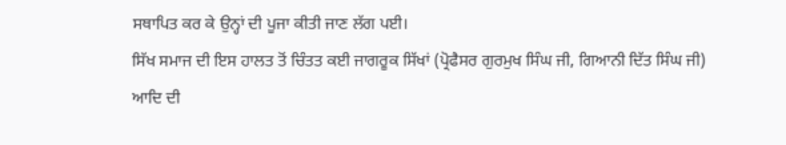ਸਥਾਪਿਤ ਕਰ ਕੇ ਉਨ੍ਹਾਂ ਦੀ ਪੂਜਾ ਕੀਤੀ ਜਾਣ ਲੱਗ ਪਈ।
ਸਿੱਖ ਸਮਾਜ ਦੀ ਇਸ ਹਾਲਤ ਤੋਂ ਚਿੰਤਤ ਕਈ ਜਾਗਰੂਕ ਸਿੱਖਾਂ (ਪ੍ਰੋਫੈਸਰ ਗੁਰਮੁਖ ਸਿੰਘ ਜੀ, ਗਿਆਨੀ ਦਿੱਤ ਸਿੰਘ ਜੀ) ਆਦਿ ਦੀ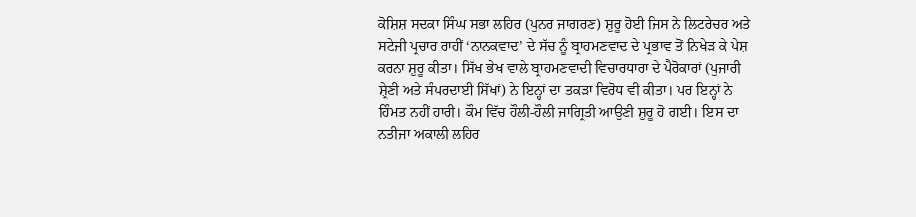ਕੋਸ਼ਿਸ਼ ਸਦਕਾ ਸਿੰਘ ਸਭਾ ਲਹਿਰ (ਪੁਨਰ ਜਾਗਰਣ) ਸ਼ੁਰੂ ਹੋਈ ਜਿਸ ਨੇ ਲਿਟਰੇਚਰ ਅਤੇ ਸਟੇਜੀ ਪ੍ਰਚਾਰ ਰਾਹੀਂ ‘ਨਾਨਕਵਾਦ’ ਦੇ ਸੱਚ ਨੂੰ ਬ੍ਰਾਹਮਣਵਾਦ ਦੇ ਪ੍ਰਭਾਵ ਤੋਂ ਨਿਖੇੜ ਕੇ ਪੇਸ਼ ਕਰਨਾ ਸ਼ੁਰੂ ਕੀਤਾ। ਸਿੱਖ ਭੇਖ ਵਾਲੇ ਬ੍ਰਾਹਮਣਵਾਦੀ ਵਿਚਾਰਧਾਰਾ ਦੇ ਪੈਰੋਕਾਰਾਂ (ਪੁਜਾਰੀ ਸ਼੍ਰੇਣੀ ਅਤੇ ਸੰਪਰਦਾਈ ਸਿੱਖਾਂ) ਨੇ ਇਨ੍ਹਾਂ ਦਾ ਤਕੜਾ ਵਿਰੋਧ ਵੀ ਕੀਤਾ। ਪਰ ਇਨ੍ਹਾਂ ਨੇ ਹਿੰਮਤ ਨਹੀਂ ਹਾਰੀ। ਕੌਮ ਵਿੱਚ ਹੌਲੀ-ਹੌਲੀ ਜਾਗ੍ਰਿਤੀ ਆਉਣੀ ਸ਼ੁਰੂ ਹੋ ਗਈ। ਇਸ ਦਾ ਨਤੀਜਾ ਅਕਾਲੀ ਲਹਿਰ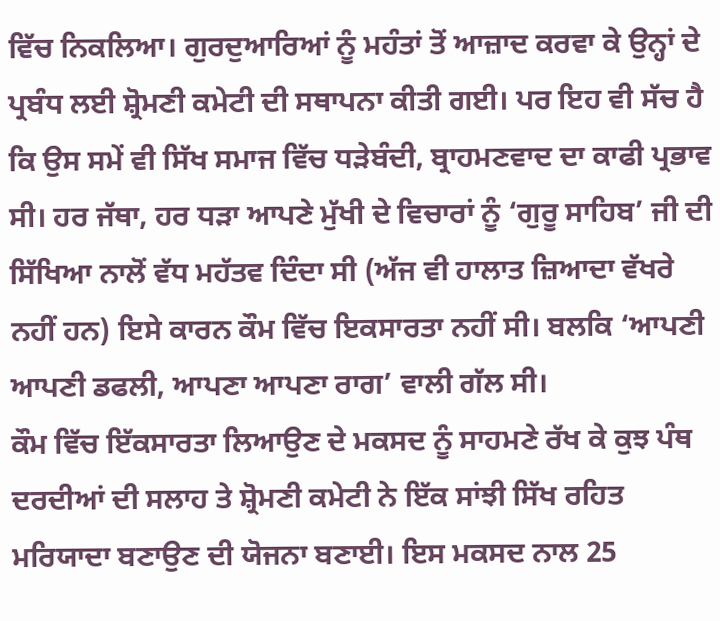ਵਿੱਚ ਨਿਕਲਿਆ। ਗੁਰਦੁਆਰਿਆਂ ਨੂੰ ਮਹੰਤਾਂ ਤੋਂ ਆਜ਼ਾਦ ਕਰਵਾ ਕੇ ਉਨ੍ਹਾਂ ਦੇ ਪ੍ਰਬੰਧ ਲਈ ਸ਼੍ਰੋਮਣੀ ਕਮੇਟੀ ਦੀ ਸਥਾਪਨਾ ਕੀਤੀ ਗਈ। ਪਰ ਇਹ ਵੀ ਸੱਚ ਹੈ ਕਿ ਉਸ ਸਮੇਂ ਵੀ ਸਿੱਖ ਸਮਾਜ ਵਿੱਚ ਧੜੇਬੰਦੀ, ਬ੍ਰਾਹਮਣਵਾਦ ਦਾ ਕਾਫੀ ਪ੍ਰਭਾਵ ਸੀ। ਹਰ ਜੱਥਾ, ਹਰ ਧੜਾ ਆਪਣੇ ਮੁੱਖੀ ਦੇ ਵਿਚਾਰਾਂ ਨੂੰ ‘ਗੁਰੂ ਸਾਹਿਬ’ ਜੀ ਦੀ ਸਿੱਖਿਆ ਨਾਲੋਂ ਵੱਧ ਮਹੱਤਵ ਦਿੰਦਾ ਸੀ (ਅੱਜ ਵੀ ਹਾਲਾਤ ਜ਼ਿਆਦਾ ਵੱਖਰੇ ਨਹੀਂ ਹਨ) ਇਸੇ ਕਾਰਨ ਕੌਮ ਵਿੱਚ ਇਕਸਾਰਤਾ ਨਹੀਂ ਸੀ। ਬਲਕਿ ‘ਆਪਣੀ ਆਪਣੀ ਡਫਲੀ, ਆਪਣਾ ਆਪਣਾ ਰਾਗ’ ਵਾਲੀ ਗੱਲ ਸੀ।
ਕੌਮ ਵਿੱਚ ਇੱਕਸਾਰਤਾ ਲਿਆਉਣ ਦੇ ਮਕਸਦ ਨੂੰ ਸਾਹਮਣੇ ਰੱਖ ਕੇ ਕੁਝ ਪੰਥ ਦਰਦੀਆਂ ਦੀ ਸਲਾਹ ਤੇ ਸ਼੍ਰੋਮਣੀ ਕਮੇਟੀ ਨੇ ਇੱਕ ਸਾਂਝੀ ਸਿੱਖ ਰਹਿਤ ਮਰਿਯਾਦਾ ਬਣਾਉਣ ਦੀ ਯੋਜਨਾ ਬਣਾਈ। ਇਸ ਮਕਸਦ ਨਾਲ 25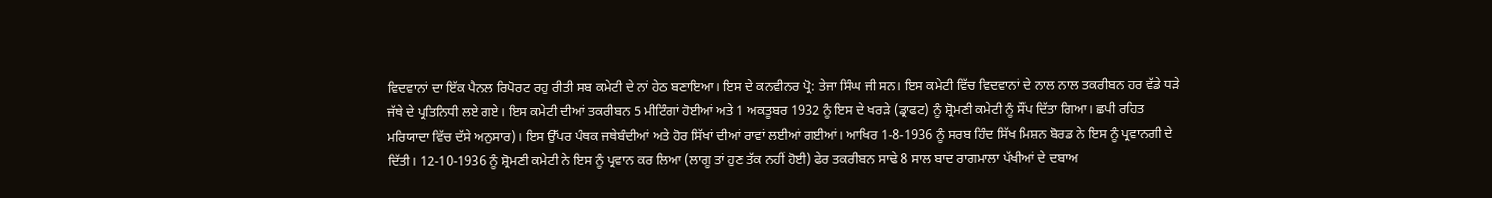ਵਿਦਵਾਨਾਂ ਦਾ ਇੱਕ ਪੈਨਲ ਰਿਪੋਰਟ ਰਹੁ ਰੀਤੀ ਸਬ ਕਮੇਟੀ ਦੇ ਨਾਂ ਹੇਠ ਬਣਾਇਆ। ਇਸ ਦੇ ਕਨਵੀਨਰ ਪ੍ਰੋ: ਤੇਜਾ ਸਿੰਘ ਜੀ ਸਨ। ਇਸ ਕਮੇਟੀ ਵਿੱਚ ਵਿਦਵਾਨਾਂ ਦੇ ਨਾਲ ਨਾਲ ਤਕਰੀਬਨ ਹਰ ਵੱਡੇ ਧੜੇ ਜੱਥੇ ਦੇ ਪ੍ਰਤਿਨਿਧੀ ਲਏ ਗਏ। ਇਸ ਕਮੇਟੀ ਦੀਆਂ ਤਕਰੀਬਨ 5 ਮੀਟਿੰਗਾਂ ਹੋਈਆਂ ਅਤੇ 1 ਅਕਤੂਬਰ 1932 ਨੂੰ ਇਸ ਦੇ ਖਰੜੇ (ਡ੍ਰਾਫਟ) ਨੂੰ ਸ਼੍ਰੋਮਣੀ ਕਮੇਟੀ ਨੂੰ ਸੌਂਪ ਦਿੱਤਾ ਗਿਆ। ਛਪੀ ਰਹਿਤ ਮਰਿਯਾਦਾ ਵਿੱਚ ਦੱਸੇ ਅਨੁਸਾਰ)। ਇਸ ਉੱਪਰ ਪੰਥਕ ਜਥੇਬੰਦੀਆਂ ਅਤੇ ਹੋਰ ਸਿੱਖਾਂ ਦੀਆਂ ਰਾਵਾਂ ਲਈਆਂ ਗਈਆਂ। ਆਖਿਰ 1-8-1936 ਨੂੰ ਸਰਬ ਹਿੰਦ ਸਿੱਖ ਮਿਸ਼ਨ ਬੋਰਡ ਨੇ ਇਸ ਨੂੰ ਪ੍ਰਵਾਨਗੀ ਦੇ ਦਿੱਤੀ। 12-10-1936 ਨੂੰ ਸ਼੍ਰੋਮਣੀ ਕਮੇਟੀ ਨੇ ਇਸ ਨੂੰ ਪ੍ਰਵਾਨ ਕਰ ਲਿਆ (ਲਾਗੂ ਤਾਂ ਹੁਣ ਤੱਕ ਨਹੀਂ ਹੋਈ) ਫੇਰ ਤਕਰੀਬਨ ਸਾਢੇ 8 ਸਾਲ ਬਾਦ ਰਾਗਮਾਲਾ ਪੱਖੀਆਂ ਦੇ ਦਬਾਅ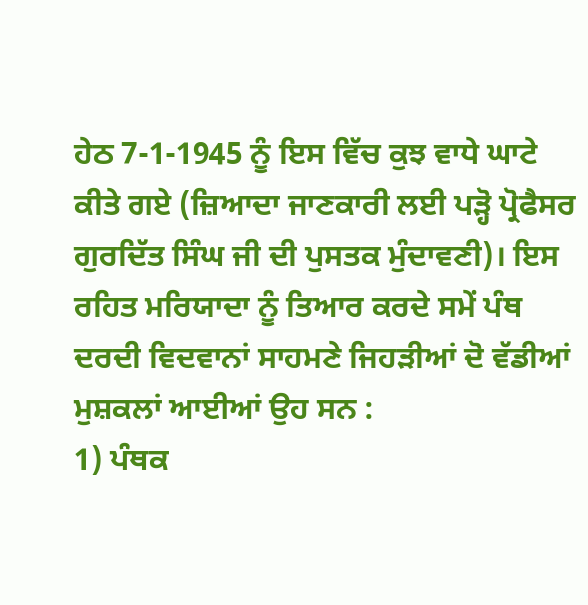ਹੇਠ 7-1-1945 ਨੂੰ ਇਸ ਵਿੱਚ ਕੁਝ ਵਾਧੇ ਘਾਟੇ ਕੀਤੇ ਗਏ (ਜ਼ਿਆਦਾ ਜਾਣਕਾਰੀ ਲਈ ਪੜ੍ਹੋ ਪ੍ਰੋਫੈਸਰ ਗੁਰਦਿੱਤ ਸਿੰਘ ਜੀ ਦੀ ਪੁਸਤਕ ਮੁੰਦਾਵਣੀ)। ਇਸ ਰਹਿਤ ਮਰਿਯਾਦਾ ਨੂੰ ਤਿਆਰ ਕਰਦੇ ਸਮੇਂ ਪੰਥ ਦਰਦੀ ਵਿਦਵਾਨਾਂ ਸਾਹਮਣੇ ਜਿਹੜੀਆਂ ਦੋ ਵੱਡੀਆਂ ਮੁਸ਼ਕਲਾਂ ਆਈਆਂ ਉਹ ਸਨ :
1) ਪੰਥਕ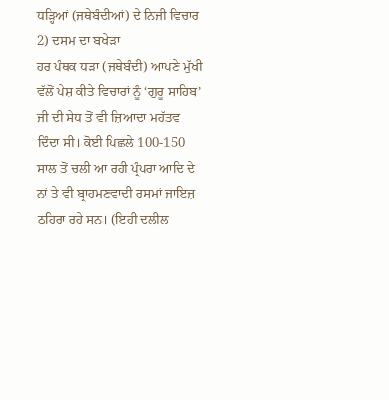ਧੜ੍ਹਿਆਂ (ਜਥੇਬੰਦੀਆਂ) ਦੇ ਨਿਜੀ ਵਿਚਾਰ
2) ਦਸਮ ਦਾ ਬਖੇੜਾ
ਹਰ ਪੰਥਕ ਧੜਾ (ਜਥੇਬੰਦੀ) ਆਪਣੇ ਮੁੱਖੀ ਵੱਲੋਂ ਪੇਸ਼ ਕੀਤੇ ਵਿਚਾਰਾਂ ਨੂੰ ‘ਗੁਰੂ ਸਾਹਿਬ’ ਜੀ ਦੀ ਸੇਧ ਤੋਂ ਵੀ ਜ਼ਿਆਦਾ ਮਹੱਤਵ ਦਿੰਦਾ ਸੀ। ਕੋਈ ਪਿਛਲੇ 100-150 ਸਾਲ ਤੋਂ ਚਲੀ ਆ ਰਹੀ ਪ੍ਰੰਪਰਾ ਆਦਿ ਦੇ ਨਾਂ ਤੇ ਵੀ ਬ੍ਰਾਹਮਣਵਾਦੀ ਰਸਮਾਂ ਜਾਇਜ਼ ਠਹਿਰਾ ਰਹੇ ਸਨ। (ਇਹੀ ਦਲੀਲ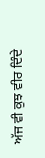ਅੱਜ ਵੀ ਕੁਝ ਵੀਰ ਦਿੰਦੇ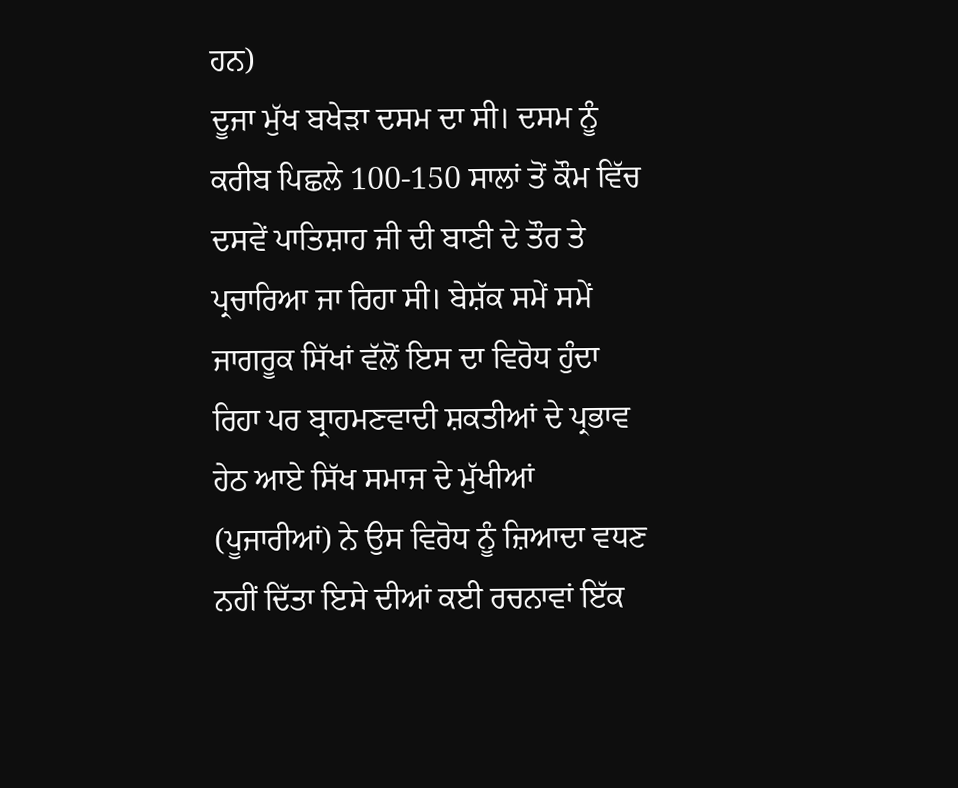ਹਨ)
ਦੂਜਾ ਮੁੱਖ ਬਖੇੜਾ ਦਸਮ ਦਾ ਸੀ। ਦਸਮ ਨੂੰ ਕਰੀਬ ਪਿਛਲੇ 100-150 ਸਾਲਾਂ ਤੋਂ ਕੌਮ ਵਿੱਚ ਦਸਵੇਂ ਪਾਤਿਸ਼ਾਹ ਜੀ ਦੀ ਬਾਣੀ ਦੇ ਤੌਰ ਤੇ ਪ੍ਰਚਾਰਿਆ ਜਾ ਰਿਹਾ ਸੀ। ਬੇਸ਼ੱਕ ਸਮੇਂ ਸਮੇਂ ਜਾਗਰੂਕ ਸਿੱਖਾਂ ਵੱਲੋਂ ਇਸ ਦਾ ਵਿਰੋਧ ਹੁੰਦਾ ਰਿਹਾ ਪਰ ਬ੍ਰਾਹਮਣਵਾਦੀ ਸ਼ਕਤੀਆਂ ਦੇ ਪ੍ਰਭਾਵ ਹੇਠ ਆਏ ਸਿੱਖ ਸਮਾਜ ਦੇ ਮੁੱਖੀਆਂ (ਪੂਜਾਰੀਆਂ) ਨੇ ਉਸ ਵਿਰੋਧ ਨੂੰ ਜ਼ਿਆਦਾ ਵਧਣ ਨਹੀਂ ਦਿੱਤਾ ਇਸੇ ਦੀਆਂ ਕਈ ਰਚਨਾਵਾਂ ਇੱਕ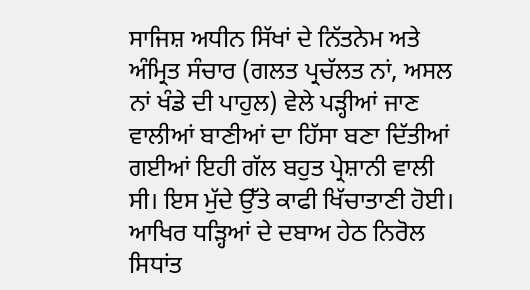ਸਾਜਿਸ਼ ਅਧੀਨ ਸਿੱਖਾਂ ਦੇ ਨਿੱਤਨੇਮ ਅਤੇ ਅੰਮ੍ਰਿਤ ਸੰਚਾਰ (ਗਲਤ ਪ੍ਰਚੱਲਤ ਨਾਂ, ਅਸਲ ਨਾਂ ਖੰਡੇ ਦੀ ਪਾਹੁਲ) ਵੇਲੇ ਪੜ੍ਹੀਆਂ ਜਾਣ ਵਾਲੀਆਂ ਬਾਣੀਆਂ ਦਾ ਹਿੱਸਾ ਬਣਾ ਦਿੱਤੀਆਂ ਗਈਆਂ ਇਹੀ ਗੱਲ ਬਹੁਤ ਪ੍ਰੇਸ਼ਾਨੀ ਵਾਲੀ ਸੀ। ਇਸ ਮੁੱਦੇ ਉੱਤੇ ਕਾਫੀ ਖਿੱਚਾਤਾਣੀ ਹੋਈ। ਆਖਿਰ ਧੜ੍ਹਿਆਂ ਦੇ ਦਬਾਅ ਹੇਠ ਨਿਰੋਲ ਸਿਧਾਂਤ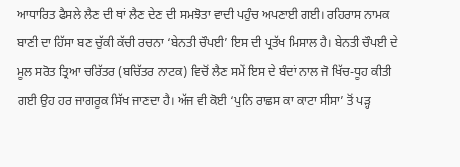ਆਧਾਰਿਤ ਫੈਸਲੇ ਲੈਣ ਦੀ ਥਾਂ ਲੈਣ ਦੇਣ ਦੀ ਸਮਝੋਤਾ ਵਾਦੀ ਪਹੁੰਚ ਅਪਣਾਈ ਗਈ। ਰਹਿਰਾਸ ਨਾਮਕ ਬਾਣੀ ਦਾ ਹਿੱਸਾ ਬਣ ਚੁੱਕੀ ਕੱਚੀ ਰਚਨਾ ‘ਬੇਨਤੀ ਚੌਪਈ’ ਇਸ ਦੀ ਪ੍ਰਤੱਖ ਮਿਸਾਲ ਹੈ। ਬੇਨਤੀ ਚੌਪਈ ਦੇ ਮੂਲ ਸਰੋਤ ਤ੍ਰਿਆ ਚਰਿੱਤਰ (ਬਚਿੱਤਰ ਨਾਟਕ) ਵਿਚੋਂ ਲੈਣ ਸਮੇਂ ਇਸ ਦੇ ਬੰਦਾਂ ਨਾਲ ਜੋ ਖਿੱਚ-ਧੂਹ ਕੀਤੀ ਗਈ ਉਹ ਹਰ ਜਾਗਰੂਕ ਸਿੱਖ ਜਾਣਦਾ ਹੈ। ਅੱਜ ਵੀ ਕੋਈ ‘ਪੁਨਿ ਰਾਛਸ ਕਾ ਕਾਟਾ ਸੀਸਾ’ ਤੋਂ ਪੜ੍ਹ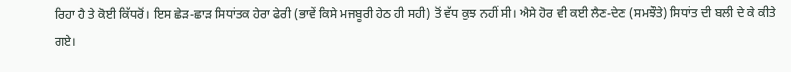ਰਿਹਾ ਹੈ ਤੇ ਕੋਈ ਕਿੱਧਰੋਂ। ਇਸ ਛੇੜ-ਛਾੜ ਸਿਧਾਂਤਕ ਹੇਰਾ ਫੇਰੀ (ਭਾਵੇਂ ਕਿਸੇ ਮਜਬੂਰੀ ਹੇਠ ਹੀ ਸਹੀ) ਤੋਂ ਵੱਧ ਕੁਝ ਨਹੀਂ ਸੀ। ਐਸੇ ਹੋਰ ਵੀ ਕਈ ਲੈਣ-ਦੇਣ (ਸਮਝੌਤੇ) ਸਿਧਾਂਤ ਦੀ ਬਲੀ ਦੇ ਕੇ ਕੀਤੇ ਗਏ।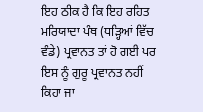ਇਹ ਠੀਕ ਹੈ ਕਿ ਇਹ ਰਹਿਤ ਮਰਿਯਾਦਾ ਪੰਥ (ਧੜ੍ਹਿਆਂ ਵਿੱਚ ਵੰਡੇ) ਪ੍ਰਵਾਨਤ ਤਾਂ ਹੋ ਗਈ ਪਰ ਇਸ ਨੂੰ ਗੁਰੂ ਪ੍ਰਵਾਨਤ ਨਹੀਂ ਕਿਹਾ ਜਾ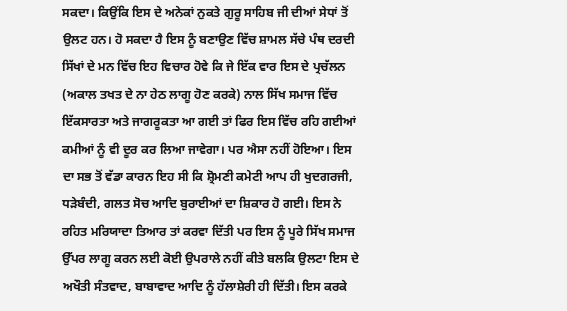ਸਕਦਾ। ਕਿਉਂਕਿ ਇਸ ਦੇ ਅਨੇਕਾਂ ਨੁਕਤੇ ਗੁਰੂ ਸਾਹਿਬ ਜੀ ਦੀਆਂ ਸੇਧਾਂ ਤੋਂ ਉਲਟ ਹਨ। ਹੋ ਸਕਦਾ ਹੈ ਇਸ ਨੂੰ ਬਣਾਉਣ ਵਿੱਚ ਸ਼ਾਮਲ ਸੱਚੇ ਪੰਥ ਦਰਦੀ ਸਿੱਖਾਂ ਦੇ ਮਨ ਵਿੱਚ ਇਹ ਵਿਚਾਰ ਹੋਵੇ ਕਿ ਜੇ ਇੱਕ ਵਾਰ ਇਸ ਦੇ ਪ੍ਰਚੱਲਨ (ਅਕਾਲ ਤਖਤ ਦੇ ਨਾ ਹੇਠ ਲਾਗੂ ਹੋਣ ਕਰਕੇ) ਨਾਲ ਸਿੱਖ ਸਮਾਜ ਵਿੱਚ ਇੱਕਸਾਰਤਾ ਅਤੇ ਜਾਗਰੂਕਤਾ ਆ ਗਈ ਤਾਂ ਫਿਰ ਇਸ ਵਿੱਚ ਰਹਿ ਗਈਆਂ ਕਮੀਆਂ ਨੂੰ ਵੀ ਦੂਰ ਕਰ ਲਿਆ ਜਾਵੇਗਾ। ਪਰ ਐਸਾ ਨਹੀਂ ਹੋਇਆ। ਇਸ ਦਾ ਸਭ ਤੋਂ ਵੱਡਾ ਕਾਰਨ ਇਹ ਸੀ ਕਿ ਸ਼੍ਰੋਮਣੀ ਕਮੇਟੀ ਆਪ ਹੀ ਖੁਦਗਰਜੀ, ਧੜੇਬੰਦੀ, ਗਲਤ ਸੋਚ ਆਦਿ ਬੁਰਾਈਆਂ ਦਾ ਸ਼ਿਕਾਰ ਹੋ ਗਈ। ਇਸ ਨੇ ਰਹਿਤ ਮਰਿਯਾਦਾ ਤਿਆਰ ਤਾਂ ਕਰਵਾ ਦਿੱਤੀ ਪਰ ਇਸ ਨੂੰ ਪੂਰੇ ਸਿੱਖ ਸਮਾਜ ਉੱਪਰ ਲਾਗੂ ਕਰਨ ਲਈ ਕੋਈ ਉਪਰਾਲੇ ਨਹੀਂ ਕੀਤੇ ਬਲਕਿ ਉਲਟਾ ਇਸ ਦੇ ਅਖੌਤੀ ਸੰਤਵਾਦ, ਬਾਬਾਵਾਦ ਆਦਿ ਨੂੰ ਹੱਲਾਸ਼ੇਰੀ ਹੀ ਦਿੱਤੀ। ਇਸ ਕਰਕੇ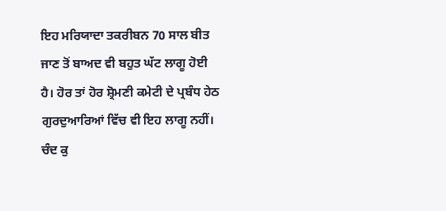ਇਹ ਮਰਿਯਾਦਾ ਤਕਰੀਬਨ 70 ਸਾਲ ਬੀਤ ਜਾਣ ਤੋਂ ਬਾਅਦ ਵੀ ਬਹੁਤ ਘੱਟ ਲਾਗੂ ਹੋਈ ਹੈ। ਹੋਰ ਤਾਂ ਹੋਰ ਸ਼੍ਰੋਮਣੀ ਕਮੇਟੀ ਦੇ ਪ੍ਰਬੰਧ ਹੇਠ ਗੁਰਦੁਆਰਿਆਂ ਵਿੱਚ ਵੀ ਇਹ ਲਾਗੂ ਨਹੀਂ। ਚੰਦ ਕੁ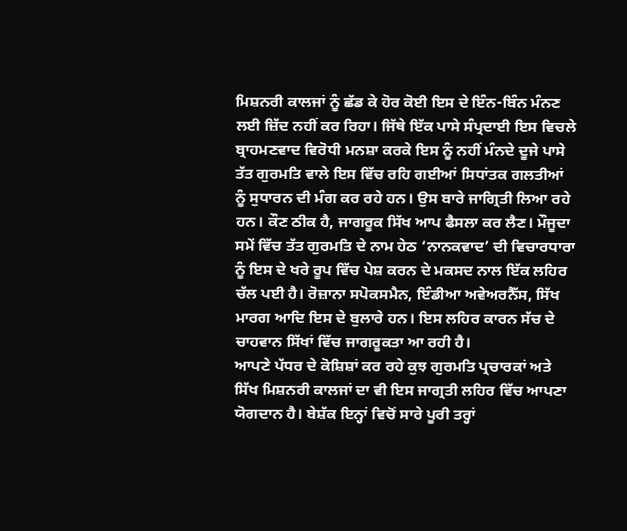ਮਿਸ਼ਨਰੀ ਕਾਲਜਾਂ ਨੂੰ ਛੱਡ ਕੇ ਹੋਰ ਕੋਈ ਇਸ ਦੇ ਇੰਨ-ਬਿੰਨ ਮੰਨਣ ਲਈ ਜ਼ਿੱਦ ਨਹੀਂ ਕਰ ਰਿਹਾ। ਜਿੱਥੇ ਇੱਕ ਪਾਸੇ ਸੰਪ੍ਰਦਾਈ ਇਸ ਵਿਚਲੇ ਬ੍ਰਾਹਮਣਵਾਦ ਵਿਰੋਧੀ ਮਨਸ਼ਾ ਕਰਕੇ ਇਸ ਨੂੰ ਨਹੀਂ ਮੰਨਦੇ ਦੂਜੇ ਪਾਸੇ ਤੱਤ ਗੁਰਮਤਿ ਵਾਲੇ ਇਸ ਵਿੱਚ ਰਹਿ ਗਈਆਂ ਸਿਧਾਂਤਕ ਗਲਤੀਆਂ ਨੂੰ ਸੁਧਾਰਨ ਦੀ ਮੰਗ ਕਰ ਰਹੇ ਹਨ। ਉਸ ਬਾਰੇ ਜਾਗ੍ਰਿਤੀ ਲਿਆ ਰਹੇ ਹਨ। ਕੌਣ ਠੀਕ ਹੈ, ਜਾਗਰੂਕ ਸਿੱਖ ਆਪ ਫੈਸਲਾ ਕਰ ਲੈਣ। ਮੌਜੂਦਾ ਸਮੇਂ ਵਿੱਚ ਤੱਤ ਗੁਰਮਤਿ ਦੇ ਨਾਮ ਹੇਠ ‘ਨਾਨਕਵਾਦ’ ਦੀ ਵਿਚਾਰਧਾਰਾ ਨੂੰ ਇਸ ਦੇ ਖਰੇ ਰੂਪ ਵਿੱਚ ਪੇਸ਼ ਕਰਨ ਦੇ ਮਕਸਦ ਨਾਲ ਇੱਕ ਲਹਿਰ ਚੱਲ ਪਈ ਹੈ। ਰੋਜ਼ਾਨਾ ਸਪੋਕਸਮੈਨ, ਇੰਡੀਆ ਅਵੇਅਰਨੈੱਸ, ਸਿੱਖ ਮਾਰਗ ਆਦਿ ਇਸ ਦੇ ਬੁਲਾਰੇ ਹਨ। ਇਸ ਲਹਿਰ ਕਾਰਨ ਸੱਚ ਦੇ ਚਾਹਵਾਨ ਸਿੱਖਾਂ ਵਿੱਚ ਜਾਗਰੂਕਤਾ ਆ ਰਹੀ ਹੈ।
ਆਪਣੇ ਪੱਧਰ ਦੇ ਕੋਸ਼ਿਸ਼ਾਂ ਕਰ ਰਹੇ ਕੁਝ ਗੁਰਮਤਿ ਪ੍ਰਚਾਰਕਾਂ ਅਤੇ ਸਿੱਖ ਮਿਸ਼ਨਰੀ ਕਾਲਜਾਂ ਦਾ ਵੀ ਇਸ ਜਾਗ੍ਰਤੀ ਲਹਿਰ ਵਿੱਚ ਆਪਣਾ ਯੋਗਦਾਨ ਹੈ। ਬੇਸ਼ੱਕ ਇਨ੍ਹਾਂ ਵਿਚੋਂ ਸਾਰੇ ਪੂਰੀ ਤਰ੍ਹਾਂ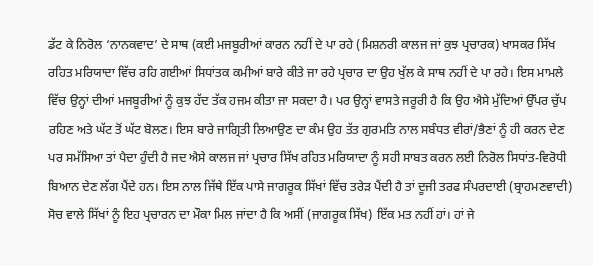ਡੱਟ ਕੇ ਨਿਰੋਲ ‘ਨਾਨਕਵਾਦ’ ਦੇ ਸਾਥ (ਕਈ ਮਜਬੂਰੀਆਂ ਕਾਰਨ ਨਹੀਂ ਦੇ ਪਾ ਰਹੇ (ਮਿਸ਼ਨਰੀ ਕਾਲਜ ਜਾਂ ਕੁਝ ਪ੍ਰਚਾਰਕ) ਖਾਸਕਰ ਸਿੱਖ ਰਹਿਤ ਮਰਿਯਾਦਾ ਵਿੱਚ ਰਹਿ ਗਈਆਂ ਸਿਧਾਂਤਕ ਕਮੀਆਂ ਬਾਰੇ ਕੀਤੇ ਜਾ ਰਹੇ ਪ੍ਰਚਾਰ ਦਾ ਉਹ ਖੁੱਲ ਕੇ ਸਾਥ ਨਹੀਂ ਦੇ ਪਾ ਰਹੇ। ਇਸ ਮਾਮਲੇ ਵਿੱਚ ਉਨ੍ਹਾਂ ਦੀਆਂ ਮਜਬੂਰੀਆਂ ਨੂੰ ਕੁਝ ਹੱਦ ਤੱਕ ਹਜਮ ਕੀਤਾ ਜਾ ਸਕਦਾ ਹੈ। ਪਰ ਉਨ੍ਹਾਂ ਵਾਸਤੇ ਜਰੂਰੀ ਹੈ ਕਿ ਉਹ ਐਸੇ ਮੁੱਦਿਆਂ ਉੱਪਰ ਚੁੱਪ ਰਹਿਣ ਅਤੇ ਘੱਟ ਤੋਂ ਘੱਟ ਬੋਲਣ। ਇਸ ਬਾਰੇ ਜਾਗ੍ਰਿਤੀ ਲਿਆਉਣ ਦਾ ਕੰਮ ਉਹ ਤੱਤ ਗੁਰਮਤਿ ਨਾਲ ਸਬੰਧਤ ਵੀਰਾਂ/ਭੈਣਾਂ ਨੂੰ ਹੀ ਕਰਨ ਦੇਣ ਪਰ ਸਮੱਸਿਆ ਤਾਂ ਪੈਦਾ ਹੁੰਦੀ ਹੈ ਜਦ ਐਸੇ ਕਾਲਜ ਜਾਂ ਪ੍ਰਚਾਰ ਸਿੱਖ ਰਹਿਤ ਮਰਿਯਾਦਾ ਨੂੰ ਸਹੀ ਸਾਬਤ ਕਰਨ ਲਈ ਨਿਰੋਲ ਸਿਧਾਂਤ-ਵਿਰੋਧੀ ਬਿਆਨ ਦੇਣ ਲੱਗ ਪੈਂਦੇ ਹਨ। ਇਸ ਨਾਲ ਜਿੱਥੇ ਇੱਕ ਪਾਸੇ ਜਾਗਰੂਕ ਸਿੱਖਾਂ ਵਿੱਚ ਤਰੇੜ ਪੈਂਦੀ ਹੈ ਤਾਂ ਦੂਜੀ ਤਰਫ ਸੰਪਰਦਾਈ (ਬ੍ਰਾਹਮਣਵਾਦੀ) ਸੋਚ ਵਾਲੇ ਸਿੱਖਾਂ ਨੂੰ ਇਹ ਪ੍ਰਚਾਰਨ ਦਾ ਮੌਕਾ ਮਿਲ ਜਾਂਦਾ ਹੈ ਕਿ ਅਸੀਂ (ਜਾਗਰੂਕ ਸਿੱਖ) ਇੱਕ ਮਤ ਨਹੀਂ ਹਾਂ। ਹਾਂ ਜੇ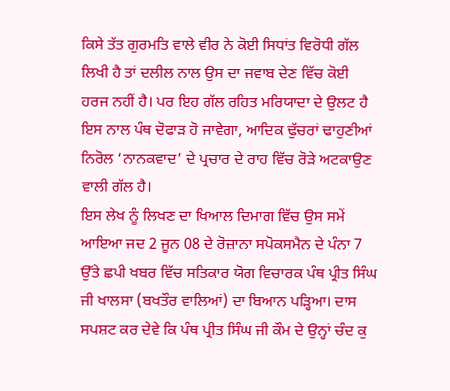ਕਿਸੇ ਤੱਤ ਗੁਰਮਤਿ ਵਾਲੇ ਵੀਰ ਨੇ ਕੋਈ ਸਿਧਾਂਤ ਵਿਰੋਧੀ ਗੱਲ ਲਿਖੀ ਹੈ ਤਾਂ ਦਲੀਲ ਨਾਲ ਉਸ ਦਾ ਜਵਾਬ ਦੇਣ ਵਿੱਚ ਕੋਈ ਹਰਜ ਨਹੀਂ ਹੈ। ਪਰ ਇਹ ਗੱਲ ਰਹਿਤ ਮਰਿਯਾਦਾ ਦੇ ਉਲਟ ਹੈ ਇਸ ਨਾਲ ਪੰਥ ਦੋਫਾੜ ਹੋ ਜਾਵੇਗਾ, ਆਦਿਕ ਢੁੱਚਰਾਂ ਢਾਹੁਣੀਆਂ ਨਿਰੋਲ ‘ਨਾਨਕਵਾਦ’ ਦੇ ਪ੍ਰਚਾਰ ਦੇ ਰਾਹ ਵਿੱਚ ਰੋੜੇ ਅਟਕਾਉਣ ਵਾਲੀ ਗੱਲ ਹੈ।
ਇਸ ਲੇਖ ਨੂੰ ਲਿਖਣ ਦਾ ਖਿਆਲ ਦਿਮਾਗ ਵਿੱਚ ਉਸ ਸਮੇਂ ਆਇਆ ਜਦ 2 ਜੂਨ 08 ਦੇ ਰੋਜ਼ਾਨਾ ਸਪੋਕਸਮੈਨ ਦੇ ਪੰਨਾ 7 ਉੱਤੇ ਛਪੀ ਖਬਰ ਵਿੱਚ ਸਤਿਕਾਰ ਯੋਗ ਵਿਚਾਰਕ ਪੰਥ ਪ੍ਰੀਤ ਸਿੰਘ ਜੀ ਖਾਲਸਾ (ਬਖਤੌਰ ਵਾਲਿਆਂ) ਦਾ ਬਿਆਨ ਪੜ੍ਹਿਆ। ਦਾਸ ਸਪਸ਼ਟ ਕਰ ਦੇਵੇ ਕਿ ਪੰਥ ਪ੍ਰੀਤ ਸਿੰਘ ਜੀ ਕੌਮ ਦੇ ਉਨ੍ਹਾਂ ਚੰਦ ਕੁ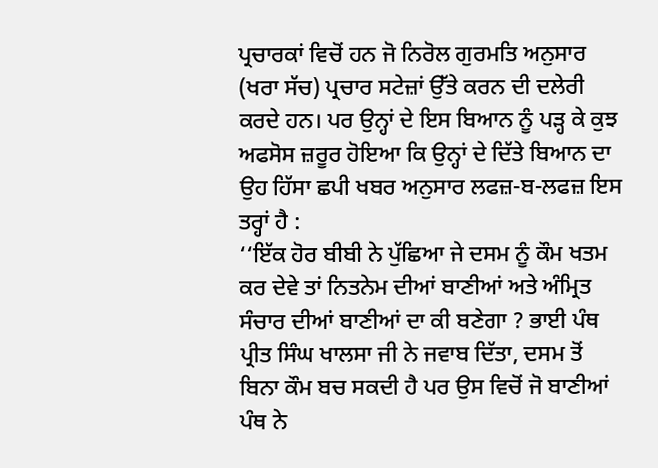ਪ੍ਰਚਾਰਕਾਂ ਵਿਚੋਂ ਹਨ ਜੋ ਨਿਰੋਲ ਗੁਰਮਤਿ ਅਨੁਸਾਰ (ਖਰਾ ਸੱਚ) ਪ੍ਰਚਾਰ ਸਟੇਜ਼ਾਂ ਉੱਤੇ ਕਰਨ ਦੀ ਦਲੇਰੀ ਕਰਦੇ ਹਨ। ਪਰ ਉਨ੍ਹਾਂ ਦੇ ਇਸ ਬਿਆਨ ਨੂੰ ਪੜ੍ਹ ਕੇ ਕੁਝ ਅਫਸੋਸ ਜ਼ਰੂਰ ਹੋਇਆ ਕਿ ਉਨ੍ਹਾਂ ਦੇ ਦਿੱਤੇ ਬਿਆਨ ਦਾ ਉਹ ਹਿੱਸਾ ਛਪੀ ਖਬਰ ਅਨੁਸਾਰ ਲਫਜ਼-ਬ-ਲਫਜ਼ ਇਸ ਤਰ੍ਹਾਂ ਹੈ :
‘‘ਇੱਕ ਹੋਰ ਬੀਬੀ ਨੇ ਪੁੱਛਿਆ ਜੇ ਦਸਮ ਨੂੰ ਕੌਮ ਖਤਮ ਕਰ ਦੇਵੇ ਤਾਂ ਨਿਤਨੇਮ ਦੀਆਂ ਬਾਣੀਆਂ ਅਤੇ ਅੰਮ੍ਰਿਤ ਸੰਚਾਰ ਦੀਆਂ ਬਾਣੀਆਂ ਦਾ ਕੀ ਬਣੇਗਾ ? ਭਾਈ ਪੰਥ ਪ੍ਰੀਤ ਸਿੰਘ ਖਾਲਸਾ ਜੀ ਨੇ ਜਵਾਬ ਦਿੱਤਾ, ਦਸਮ ਤੋਂ ਬਿਨਾ ਕੌਮ ਬਚ ਸਕਦੀ ਹੈ ਪਰ ਉਸ ਵਿਚੋਂ ਜੋ ਬਾਣੀਆਂ ਪੰਥ ਨੇ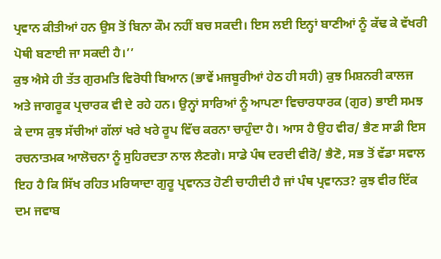ਪ੍ਰਵਾਨ ਕੀਤੀਆਂ ਹਨ ਉਸ ਤੋਂ ਬਿਨਾ ਕੌਮ ਨਹੀਂ ਬਚ ਸਕਦੀ। ਇਸ ਲਈ ਇਨ੍ਹਾਂ ਬਾਣੀਆਂ ਨੂੰ ਕੱਢ ਕੇ ਵੱਖਰੀ ਪੋਥੀ ਬਣਾਈ ਜਾ ਸਕਦੀ ਹੈ।’’
ਕੁਝ ਐਸੇ ਹੀ ਤੱਤ ਗੁਰਮਤਿ ਵਿਰੋਧੀ ਬਿਆਨ (ਭਾਵੇਂ ਮਜਬੂਰੀਆਂ ਹੇਠ ਹੀ ਸਹੀ) ਕੁਝ ਮਿਸ਼ਨਰੀ ਕਾਲਜ ਅਤੇ ਜਾਗਰੂਕ ਪ੍ਰਚਾਰਕ ਵੀ ਦੇ ਰਹੇ ਹਨ। ਉਨ੍ਹਾਂ ਸਾਰਿਆਂ ਨੂੰ ਆਪਣਾ ਵਿਚਾਰਧਾਰਕ (ਗੁਰ) ਭਾਈ ਸਮਝ ਕੇ ਦਾਸ ਕੁਝ ਸੱਚੀਆਂ ਗੱਲਾਂ ਖਰੇ ਖਰੇ ਰੂਪ ਵਿੱਚ ਕਰਨਾ ਚਾਹੁੰਦਾ ਹੈ। ਆਸ ਹੈ ਉਹ ਵੀਰ/ ਭੈਣ ਸਾਡੀ ਇਸ ਰਚਨਾਤਮਕ ਆਲੋਚਨਾ ਨੂੰ ਸੁਹਿਰਦਤਾ ਨਾਲ ਲੈਣਗੇ। ਸਾਡੇ ਪੰਥ ਦਰਦੀ ਵੀਰੋ/ ਭੈਣੋ, ਸਭ ਤੋਂ ਵੱਡਾ ਸਵਾਲ ਇਹ ਹੈ ਕਿ ਸਿੱਖ ਰਹਿਤ ਮਰਿਯਾਦਾ ਗੁਰੂ ਪ੍ਰਵਾਨਤ ਹੋਣੀ ਚਾਹੀਦੀ ਹੈ ਜਾਂ ਪੰਥ ਪ੍ਰਵਾਨਤ? ਕੁਝ ਵੀਰ ਇੱਕ ਦਮ ਜਵਾਬ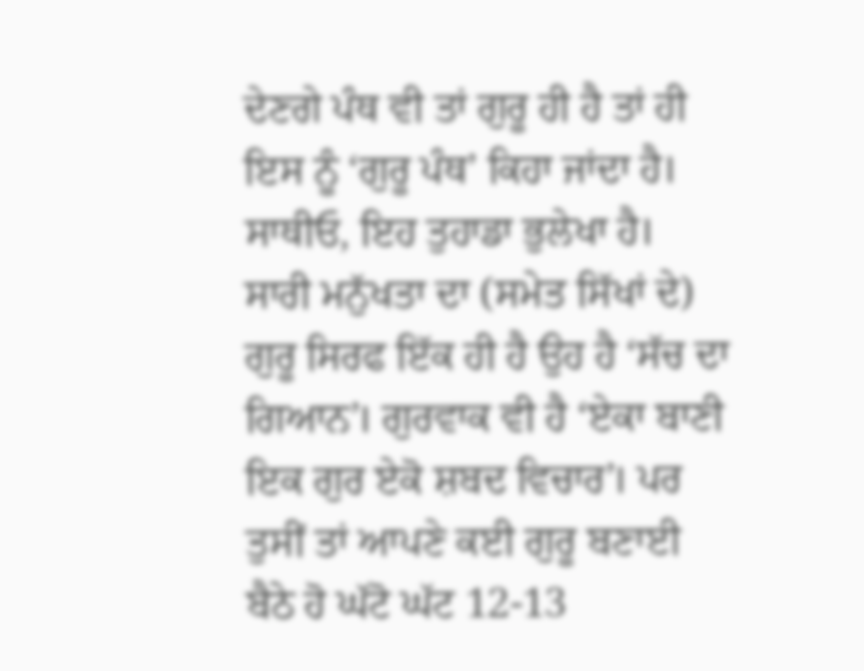ਦੇਣਗੇ ਪੰਥ ਵੀ ਤਾਂ ਗੁਰੂ ਹੀ ਹੈ ਤਾਂ ਹੀ ਇਸ ਨੂੰ ‘ਗੁਰੂ ਪੰਥ’ ਕਿਹਾ ਜਾਂਦਾ ਹੈ। ਸਾਥੀਓ, ਇਹ ਤੁਹਾਡਾ ਭੁਲੇਖਾ ਹੈ। ਸਾਰੀ ਮਨੁੱਖਤਾ ਦਾ (ਸਮੇਤ ਸਿੱਖਾਂ ਦੇ) ਗੁਰੂ ਸਿਰਫ ਇੱਕ ਹੀ ਹੈ ਉਹ ਹੈ ‘ਸੱਚ ਦਾ ਗਿਆਨ’। ਗੁਰਵਾਕ ਵੀ ਹੈ ‘ਏਕਾ ਬਾਣੀ ਇਕ ਗੁਰ ਏਕੋ ਸ਼ਬਦ ਵਿਚਾਰ’। ਪਰ ਤੁਸੀਂ ਤਾਂ ਆਪਣੇ ਕਈ ਗੁਰੂ ਬਣਾਈ ਬੈਠੇ ਹੋ ਘੱਟੋ ਘੱਟ 12-13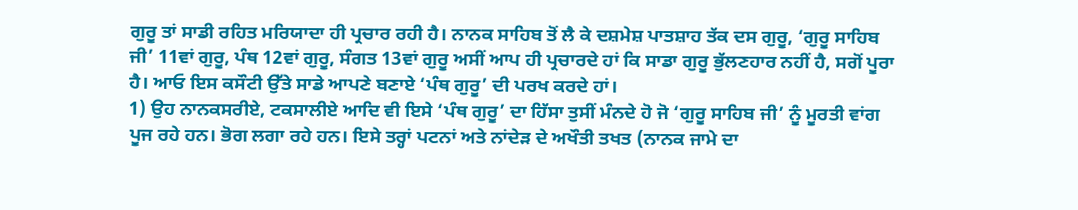ਗੁਰੂ ਤਾਂ ਸਾਡੀ ਰਹਿਤ ਮਰਿਯਾਦਾ ਹੀ ਪ੍ਰਚਾਰ ਰਹੀ ਹੈ। ਨਾਨਕ ਸਾਹਿਬ ਤੋਂ ਲੈ ਕੇ ਦਸ਼ਮੇਸ਼ ਪਾਤਸ਼ਾਹ ਤੱਕ ਦਸ ਗੁਰੂ, ‘ਗੁਰੂ ਸਾਹਿਬ ਜੀ’ 11ਵਾਂ ਗੁਰੂ, ਪੰਥ 12ਵਾਂ ਗੁਰੂ, ਸੰਗਤ 13ਵਾਂ ਗੁਰੂ ਅਸੀਂ ਆਪ ਹੀ ਪ੍ਰਚਾਰਦੇ ਹਾਂ ਕਿ ਸਾਡਾ ਗੁਰੂ ਭੁੱਲਣਹਾਰ ਨਹੀਂ ਹੈ, ਸਗੋਂ ਪੂਰਾ ਹੈ। ਆਓ ਇਸ ਕਸੌਟੀ ਉੱਤੇ ਸਾਡੇ ਆਪਣੇ ਬਣਾਏ ‘ਪੰਥ ਗੁਰੂ’ ਦੀ ਪਰਖ ਕਰਦੇ ਹਾਂ।
1) ਉਹ ਨਾਨਕਸਰੀਏ, ਟਕਸਾਲੀਏ ਆਦਿ ਵੀ ਇਸੇ ‘ਪੰਥ ਗੁਰੂ’ ਦਾ ਹਿੱਸਾ ਤੁਸੀਂ ਮੰਨਦੇ ਹੋ ਜੋ ‘ਗੁਰੂ ਸਾਹਿਬ ਜੀ’ ਨੂੰ ਮੂਰਤੀ ਵਾਂਗ ਪੂਜ ਰਹੇ ਹਨ। ਭੋਗ ਲਗਾ ਰਹੇ ਹਨ। ਇਸੇ ਤਰ੍ਹਾਂ ਪਟਨਾਂ ਅਤੇ ਨਾਂਦੇੜ ਦੇ ਅਖੌਤੀ ਤਖਤ (ਨਾਨਕ ਜਾਮੇ ਦਾ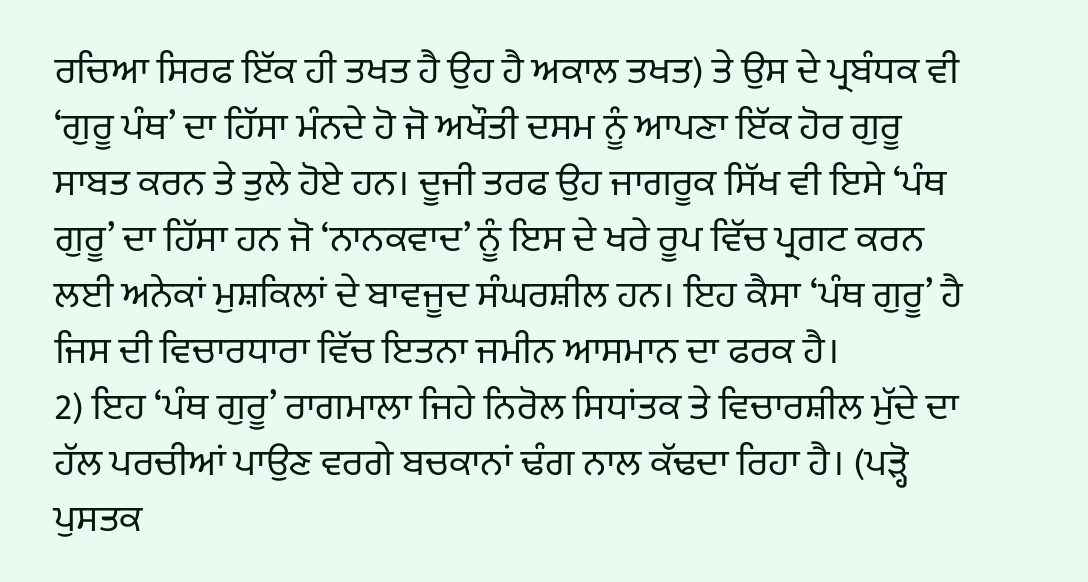ਰਚਿਆ ਸਿਰਫ ਇੱਕ ਹੀ ਤਖਤ ਹੈ ਉਹ ਹੈ ਅਕਾਲ ਤਖਤ) ਤੇ ਉਸ ਦੇ ਪ੍ਰਬੰਧਕ ਵੀ ‘ਗੁਰੂ ਪੰਥ’ ਦਾ ਹਿੱਸਾ ਮੰਨਦੇ ਹੋ ਜੋ ਅਖੌਤੀ ਦਸਮ ਨੂੰ ਆਪਣਾ ਇੱਕ ਹੋਰ ਗੁਰੂ ਸਾਬਤ ਕਰਨ ਤੇ ਤੁਲੇ ਹੋਏ ਹਨ। ਦੂਜੀ ਤਰਫ ਉਹ ਜਾਗਰੂਕ ਸਿੱਖ ਵੀ ਇਸੇ ‘ਪੰਥ ਗੁਰੂ’ ਦਾ ਹਿੱਸਾ ਹਨ ਜੋ ‘ਨਾਨਕਵਾਦ’ ਨੂੰ ਇਸ ਦੇ ਖਰੇ ਰੂਪ ਵਿੱਚ ਪ੍ਰਗਟ ਕਰਨ ਲਈ ਅਨੇਕਾਂ ਮੁਸ਼ਕਿਲਾਂ ਦੇ ਬਾਵਜੂਦ ਸੰਘਰਸ਼ੀਲ ਹਨ। ਇਹ ਕੈਸਾ ‘ਪੰਥ ਗੁਰੂ’ ਹੈ ਜਿਸ ਦੀ ਵਿਚਾਰਧਾਰਾ ਵਿੱਚ ਇਤਨਾ ਜਮੀਨ ਆਸਮਾਨ ਦਾ ਫਰਕ ਹੈ।
2) ਇਹ ‘ਪੰਥ ਗੁਰੂ’ ਰਾਗਮਾਲਾ ਜਿਹੇ ਨਿਰੋਲ ਸਿਧਾਂਤਕ ਤੇ ਵਿਚਾਰਸ਼ੀਲ ਮੁੱਦੇ ਦਾ ਹੱਲ ਪਰਚੀਆਂ ਪਾਉਣ ਵਰਗੇ ਬਚਕਾਨਾਂ ਢੰਗ ਨਾਲ ਕੱਢਦਾ ਰਿਹਾ ਹੈ। (ਪੜ੍ਹੋ ਪੁਸਤਕ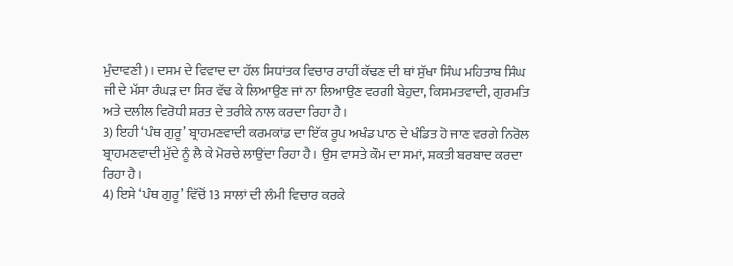ਮੁੰਦਾਵਣੀ)। ਦਸਮ ਦੇ ਵਿਵਾਦ ਦਾ ਹੱਲ ਸਿਧਾਂਤਕ ਵਿਚਾਰ ਰਾਹੀਂ ਕੱਢਣ ਦੀ ਥਾਂ ਸੁੱਖਾ ਸਿੰਘ ਮਹਿਤਾਬ ਸਿੰਘ ਜੀ ਦੇ ਮੱਸਾ ਰੰਘੜ ਦਾ ਸਿਰ ਵੱਢ ਕੇ ਲਿਆਉਣ ਜਾਂ ਨਾ ਲਿਆਉਣ ਵਰਗੀ ਬੇਹੁਦਾ, ਕਿਸਮਤਵਾਦੀ, ਗੁਰਮਤਿ ਅਤੇ ਦਲੀਲ ਵਿਰੋਧੀ ਸ਼ਰਤ ਦੇ ਤਰੀਕੇ ਨਾਲ ਕਰਦਾ ਰਿਹਾ ਹੈ।
3) ਇਹੀ ‘ਪੰਥ ਗੁਰੂ’ ਬ੍ਰਾਹਮਣਵਾਦੀ ਕਰਮਕਾਂਡ ਦਾ ਇੱਕ ਰੂਪ ਅਖੰਡ ਪਾਠ ਦੇ ਖੰਡਿਤ ਹੋ ਜਾਣ ਵਰਗੇ ਨਿਰੋਲ ਬ੍ਰਾਹਮਣਵਾਦੀ ਮੁੱਦੇ ਨੂੰ ਲੈ ਕੇ ਮੋਰਚੇ ਲਾਉਂਦਾ ਰਿਹਾ ਹੈ। ਉਸ ਵਾਸਤੇ ਕੌਮ ਦਾ ਸਮਾਂ, ਸ਼ਕਤੀ ਬਰਬਾਦ ਕਰਦਾ ਰਿਹਾ ਹੈ।
4) ਇਸੇ ‘ਪੰਥ ਗੁਰੂ’ ਵਿੱਚੋਂ 13 ਸਾਲਾਂ ਦੀ ਲੰਮੀ ਵਿਚਾਰ ਕਰਕੇ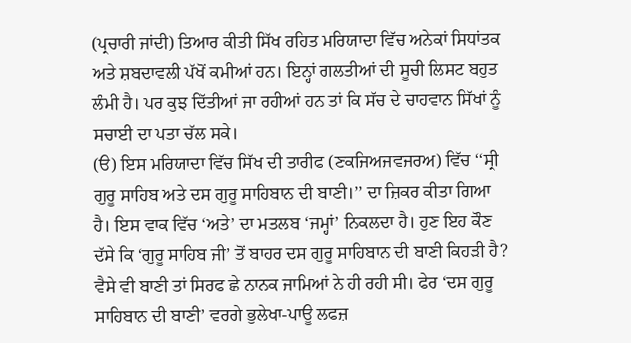(ਪ੍ਰਚਾਰੀ ਜਾਂਦੀ) ਤਿਆਰ ਕੀਤੀ ਸਿੱਖ ਰਹਿਤ ਮਰਿਯਾਦਾ ਵਿੱਚ ਅਨੇਕਾਂ ਸਿਧਾਂਤਕ ਅਤੇ ਸ਼ਬਦਾਵਲੀ ਪੱਖੋਂ ਕਮੀਆਂ ਹਨ। ਇਨ੍ਹਾਂ ਗਲਤੀਆਂ ਦੀ ਸੂਚੀ ਲਿਸਟ ਬਹੁਤ ਲੰਮੀ ਹੈ। ਪਰ ਕੁਝ ਦਿੱਤੀਆਂ ਜਾ ਰਹੀਆਂ ਹਨ ਤਾਂ ਕਿ ਸੱਚ ਦੇ ਚਾਹਵਾਨ ਸਿੱਖਾਂ ਨੂੰ ਸਚਾਈ ਦਾ ਪਤਾ ਚੱਲ ਸਕੇ।
(ੳ) ਇਸ ਮਰਿਯਾਦਾ ਵਿੱਚ ਸਿੱਖ ਦੀ ਤਾਰੀਫ (ਣਕਜਿਅਜਵਜਰਅ) ਵਿੱਚ ‘‘ਸ੍ਰੀ ਗੁਰੂ ਸਾਹਿਬ ਅਤੇ ਦਸ ਗੁਰੂ ਸਾਹਿਬਾਨ ਦੀ ਬਾਣੀ।’’ ਦਾ ਜ਼ਿਕਰ ਕੀਤਾ ਗਿਆ ਹੈ। ਇਸ ਵਾਕ ਵਿੱਚ ‘ਅਤੇ’ ਦਾ ਮਤਲਬ ‘ਜਮ੍ਹਾਂ’ ਨਿਕਲਦਾ ਹੈ। ਹੁਣ ਇਹ ਕੌਣ ਦੱਸੇ ਕਿ ‘ਗੁਰੂ ਸਾਹਿਬ ਜੀ’ ਤੋਂ ਬਾਹਰ ਦਸ ਗੁਰੂ ਸਾਹਿਬਾਨ ਦੀ ਬਾਣੀ ਕਿਹੜੀ ਹੈ? ਵੈਸੇ ਵੀ ਬਾਣੀ ਤਾਂ ਸਿਰਫ ਛੇ ਨਾਨਕ ਜਾਮਿਆਂ ਨੇ ਹੀ ਰਹੀ ਸੀ। ਫੇਰ ‘ਦਸ ਗੁਰੂ ਸਾਹਿਬਾਨ ਦੀ ਬਾਣੀ’ ਵਰਗੇ ਭੁਲੇਖਾ-ਪਾਊ ਲਫਜ਼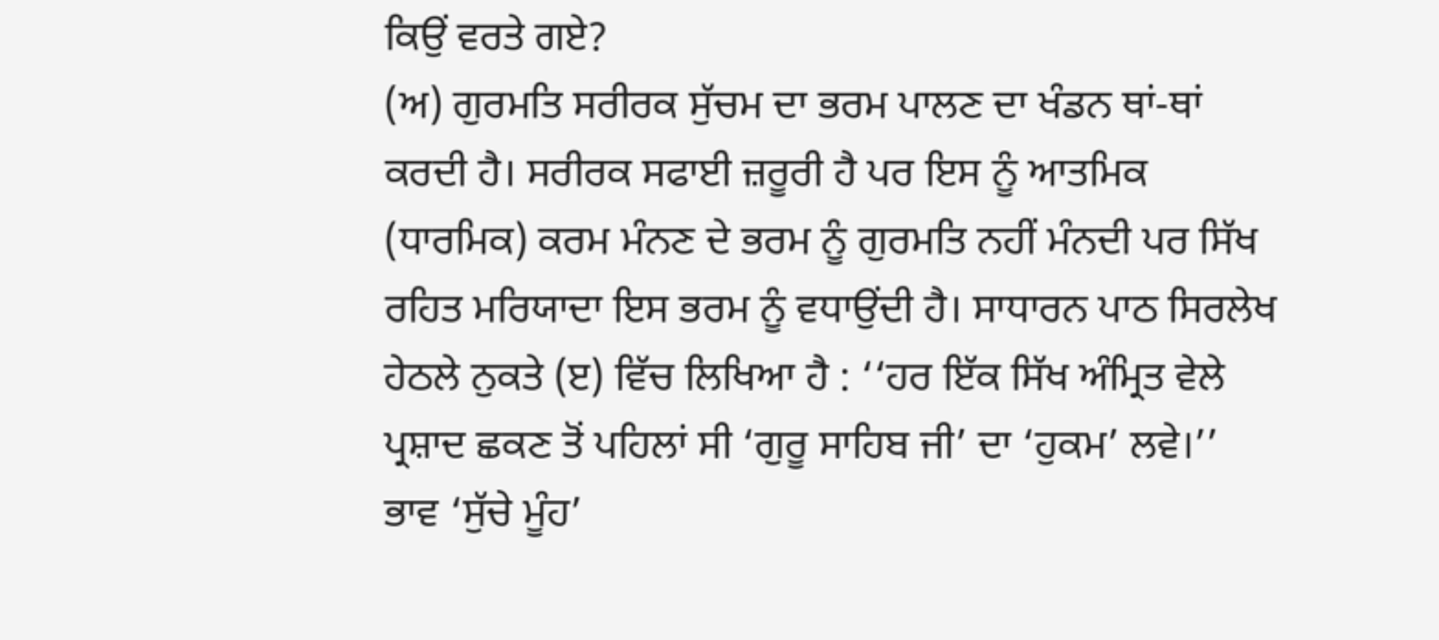ਕਿਉਂ ਵਰਤੇ ਗਏ?
(ਅ) ਗੁਰਮਤਿ ਸਰੀਰਕ ਸੁੱਚਮ ਦਾ ਭਰਮ ਪਾਲਣ ਦਾ ਖੰਡਨ ਥਾਂ-ਥਾਂ ਕਰਦੀ ਹੈ। ਸਰੀਰਕ ਸਫਾਈ ਜ਼ਰੂਰੀ ਹੈ ਪਰ ਇਸ ਨੂੰ ਆਤਮਿਕ (ਧਾਰਮਿਕ) ਕਰਮ ਮੰਨਣ ਦੇ ਭਰਮ ਨੂੰ ਗੁਰਮਤਿ ਨਹੀਂ ਮੰਨਦੀ ਪਰ ਸਿੱਖ ਰਹਿਤ ਮਰਿਯਾਦਾ ਇਸ ਭਰਮ ਨੂੰ ਵਧਾਉਂਦੀ ਹੈ। ਸਾਧਾਰਨ ਪਾਠ ਸਿਰਲੇਖ ਹੇਠਲੇ ਨੁਕਤੇ (ੲ) ਵਿੱਚ ਲਿਖਿਆ ਹੈ : ‘‘ਹਰ ਇੱਕ ਸਿੱਖ ਅੰਮ੍ਰਿਤ ਵੇਲੇ ਪ੍ਰਸ਼ਾਦ ਛਕਣ ਤੋਂ ਪਹਿਲਾਂ ਸੀ ‘ਗੁਰੂ ਸਾਹਿਬ ਜੀ’ ਦਾ ‘ਹੁਕਮ’ ਲਵੇ।’’
ਭਾਵ ‘ਸੁੱਚੇ ਮੂੰਹ’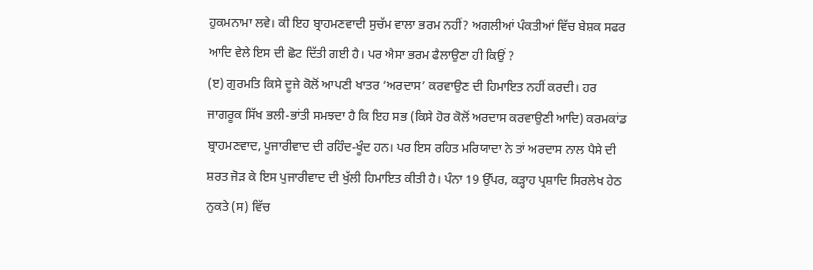ਹੁਕਮਨਾਮਾ ਲਵੇ। ਕੀ ਇਹ ਬ੍ਰਾਹਮਣਵਾਦੀ ਸੁਚੱਮ ਵਾਲਾ ਭਰਮ ਨਹੀਂ? ਅਗਲੀਆਂ ਪੰਕਤੀਆਂ ਵਿੱਚ ਬੇਸ਼ਕ ਸਫਰ ਆਦਿ ਵੇਲੇ ਇਸ ਦੀ ਛੋਟ ਦਿੱਤੀ ਗਈ ਹੈ। ਪਰ ਐਸਾ ਭਰਮ ਫੈਲਾਉਣਾ ਹੀ ਕਿਉਂ ?
(ੲ) ਗੁਰਮਤਿ ਕਿਸੇ ਦੂਜੇ ਕੋਲੋਂ ਆਪਣੀ ਖਾਤਰ ‘ਅਰਦਾਸ’ ਕਰਵਾਉਣ ਦੀ ਹਿਮਾਇਤ ਨਹੀਂ ਕਰਦੀ। ਹਰ ਜਾਗਰੂਕ ਸਿੱਖ ਭਲੀ-ਭਾਂਤੀ ਸਮਝਦਾ ਹੈ ਕਿ ਇਹ ਸਭ (ਕਿਸੇ ਹੋਰ ਕੋਲੋਂ ਅਰਦਾਸ ਕਰਵਾਉਣੀ ਆਦਿ) ਕਰਮਕਾਂਡ ਬ੍ਰਾਹਮਣਵਾਦ, ਪੂਜਾਰੀਵਾਦ ਦੀ ਰਹਿੰਦ-ਖੂੰਦ ਹਨ। ਪਰ ਇਸ ਰਹਿਤ ਮਰਿਯਾਦਾ ਨੇ ਤਾਂ ਅਰਦਾਸ ਨਾਲ ਪੈਸੇ ਦੀ ਸ਼ਰਤ ਜੋੜ ਕੇ ਇਸ ਪੁਜਾਰੀਵਾਦ ਦੀ ਖੁੱਲੀ ਹਿਮਾਇਤ ਕੀਤੀ ਹੈ। ਪੰਨਾ 19 ਉੱਪਰ, ਕੜ੍ਹਾਹ ਪ੍ਰਸ਼ਾਦਿ ਸਿਰਲੇਖ ਹੇਠ ਨੁਕਤੇ (ਸ) ਵਿੱਚ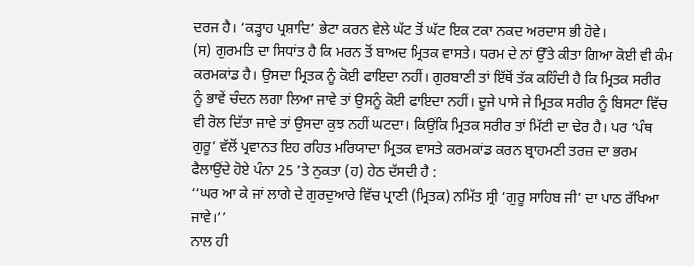ਦਰਜ ਹੈ। ‘ਕੜ੍ਹਾਹ ਪ੍ਰਸ਼ਾਦਿ’ ਭੇਟਾ ਕਰਨ ਵੇਲੇ ਘੱਟ ਤੋਂ ਘੱਟ ਇਕ ਟਕਾ ਨਕਦ ਅਰਦਾਸ ਭੀ ਹੋਵੇ।
(ਸ) ਗੁਰਮਤਿ ਦਾ ਸਿਧਾਂਤ ਹੈ ਕਿ ਮਰਨ ਤੋਂ ਬਾਅਦ ਮ੍ਰਿਤਕ ਵਾਸਤੇ। ਧਰਮ ਦੇ ਨਾਂ ਉੱਤੇ ਕੀਤਾ ਗਿਆ ਕੋਈ ਵੀ ਕੰਮ ਕਰਮਕਾਂਡ ਹੈ। ਉਸਦਾ ਮ੍ਰਿਤਕ ਨੂੰ ਕੋਈ ਫਾਇਦਾ ਨਹੀਂ। ਗੁਰਬਾਣੀ ਤਾਂ ਇੱਥੋਂ ਤੱਕ ਕਹਿੰਦੀ ਹੈ ਕਿ ਮ੍ਰਿਤਕ ਸਰੀਰ ਨੂੰ ਭਾਵੇਂ ਚੰਦਨ ਲਗਾ ਲਿਆ ਜਾਵੇ ਤਾਂ ਉਸਨੂੰ ਕੋਈ ਫਾਇਦਾ ਨਹੀਂ। ਦੂਜੇ ਪਾਸੇ ਜੇ ਮ੍ਰਿਤਕ ਸਰੀਰ ਨੂੰ ਬਿਸਟਾ ਵਿੱਚ ਵੀ ਰੋਲ ਦਿੱਤਾ ਜਾਵੇ ਤਾਂ ਉਸਦਾ ਕੁਝ ਨਹੀਂ ਘਟਦਾ। ਕਿਉਂਕਿ ਮ੍ਰਿਤਕ ਸਰੀਰ ਤਾਂ ਮਿੱਟੀ ਦਾ ਢੇਰ ਹੈ। ਪਰ ‘ਪੰਥ ਗੁਰੂ’ ਵੱਲੋਂ ਪ੍ਰਵਾਨਤ ਇਹ ਰਹਿਤ ਮਰਿਯਾਦਾ ਮ੍ਰਿਤਕ ਵਾਸਤੇ ਕਰਮਕਾਂਡ ਕਰਨ ਬ੍ਰਾਹਮਣੀ ਤਰਜ਼ ਦਾ ਭਰਮ ਫੈਲਾਉਂਦੇ ਹੋਏ ਪੰਨਾ 25 ’ਤੇ ਨੁਕਤਾ (ਹ) ਹੇਠ ਦੱਸਦੀ ਹੈ :
‘‘ਘਰ ਆ ਕੇ ਜਾਂ ਲਾਗੇ ਦੇ ਗੁਰਦੁਆਰੇ ਵਿੱਚ ਪ੍ਰਾਣੀ (ਮ੍ਰਿਤਕ) ਨਮਿੱਤ ਸ੍ਰੀ ‘ਗੁਰੂ ਸਾਹਿਬ ਜੀ’ ਦਾ ਪਾਠ ਰੱਖਿਆ ਜਾਵੇ।’’
ਨਾਲ ਹੀ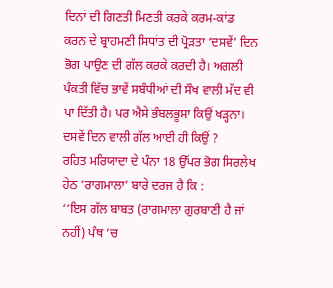ਦਿਨਾਂ ਦੀ ਗਿਣਤੀ ਮਿਣਤੀ ਕਰਕੇ ਕਰਮ-ਕਾਂਡ ਕਰਨ ਦੇ ਬ੍ਰਾਹਮਣੀ ਸਿਧਾਂਤ ਦੀ ਪ੍ਰੋੜਤਾ ‘ਦਸਵੇਂ’ ਦਿਨ ਭੋਗ ਪਾਉਣ ਦੀ ਗੱਲ ਕਰਕੇ ਕਰਦੀ ਹੈ। ਅਗਲੀ ਪੰਕਤੀ ਵਿੱਚ ਭਾਵੇਂ ਸਬੰਧੀਆਂ ਦੀ ਸੌਖ ਵਾਲੀ ਮੱਦ ਵੀ ਪਾ ਦਿੱਤੀ ਹੈ। ਪਰ ਐਸੇ ਭੰਬਲਭੂਸਾ ਕਿਉਂ ਖੜ੍ਹਨਾ। ਦਸਵੇਂ ਦਿਨ ਵਾਲੀ ਗੱਲ ਆਈ ਹੀ ਕਿਉਂ ?
ਰਹਿਤ ਮਰਿਯਾਦਾ ਦੇ ਪੰਨਾ 18 ਉੱਪਰ ਭੋਗ ਸਿਰਲੇਖ ਹੇਠ ‘ਰਾਗਮਾਲਾ’ ਬਾਰੇ ਦਰਜ ਹੈ ਕਿ :
‘‘ਇਸ ਗੱਲ ਬਾਬਤ (ਰਾਗਮਾਲਾ ਗੁਰਬਾਣੀ ਹੈ ਜਾਂ ਨਹੀਂ) ਪੰਥ ’ਚ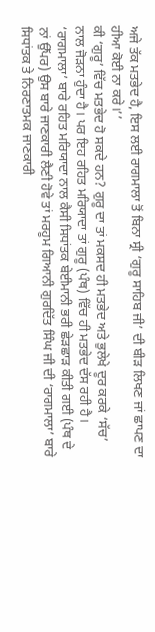ਅਜੇ ਤੱਕ ਮਤਭੇਦ ਹੈ, ਇਸ ਲਈ ਰਾਗਮਾਲਾ ਤੋਂ ਬਿਨਾ ਸ੍ਰੀ ‘ਗੁਰੂ ਸਾਹਿਬ ਜੀ’ ਦੀ ਬੀੜ ਲਿਖਣ ਜਾਂ ਛਾਪਣ ਦਾ ਹੀਆ ਕੋਈ ਨਾ ਕਰੇ।’’
ਕੀ ‘ਗੁਰੂ’ ਵਿੱਚ ਮਤਭੇਦ ਹੋ ਸਕਦੇ ਹਨ? ਗੁਰੂ ਦਾ ਤਾਂ ਮਕਸਦ ਹੀ ਮਤਭੇਦ ਅਤੇ ਭੁਲੇਖੇ ਦੂਰ ਕਰਕੇ ‘ਸੱਚ’ ਨਾਲ ਜੋੜਨਾ ਹੁੰਦਾ ਹੈ। ਪਰ ਇਹ ਰਹਿਤ ਮਰਿਯਾਦਾ ਤਾਂ ਗੁਰੂ (ਪੰਥ) ਵਿੱਚ ਹੀ ਮਤਭੇਦ ਦੱਸ ਰਹੀ ਹੈ। ‘ਰਾਗਮਾਲਾ’ ਬਾਰੇ ਰਹਿਤ ਮਰਿਯਾਦਾ ਨਾਲ ਕੈਸੀ ਸਿਧਾਂਤਕ ਬੇਈਮਾਨੀ ਭਰੀ ਛੇੜਛਾੜ ਕੀਤੀ ਗਈ (ਪੰਥ ਦੇ ਨਾਂ ਉੱਪਰ) ਉਸ ਬਾਰੇ ਜਾਣਕਾਰੀ ਲੈਣੀ ਹੋਵੇ ਤਾਂ ਮਰਹੂਮ ਗਿਆਨੀ ਗੁਰਦਿੱਤ ਸਿੰਘ ਜੀ ਦੀ ‘ਰਾਗਮਾਲਾ’ ਬਾਰੇ ਸਿਧਾਂਤਕ ਤੇ ਨਿਰਣਾਤਮਕ ਜਾਣਕਾਰੀ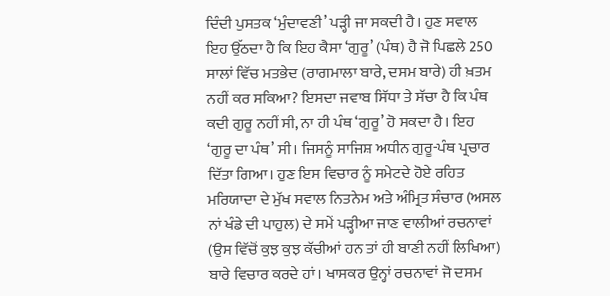ਦਿੰਦੀ ਪੁਸਤਕ ‘ਮੁੰਦਾਵਣੀ’ ਪੜ੍ਹੀ ਜਾ ਸਕਦੀ ਹੈ। ਹੁਣ ਸਵਾਲ ਇਹ ਉੱਠਦਾ ਹੈ ਕਿ ਇਹ ਕੈਸਾ ‘ਗੁਰੂ’ (ਪੰਥ) ਹੈ ਜੋ ਪਿਛਲੇ 250 ਸਾਲਾਂ ਵਿੱਚ ਮਤਭੇਦ (ਰਾਗਮਾਲਾ ਬਾਰੇ, ਦਸਮ ਬਾਰੇ) ਹੀ ਖ਼ਤਮ ਨਹੀਂ ਕਰ ਸਕਿਆ? ਇਸਦਾ ਜਵਾਬ ਸਿੱਧਾ ਤੇ ਸੱਚਾ ਹੈ ਕਿ ਪੰਥ ਕਦੀ ਗੁਰੂ ਨਹੀਂ ਸੀ, ਨਾ ਹੀ ਪੰਥ ‘ਗੁਰੂ’ ਹੋ ਸਕਦਾ ਹੈ। ਇਹ ‘ਗੁਰੂ ਦਾ ਪੰਥ’ ਸੀ। ਜਿਸਨੂੰ ਸਾਜਿਸ਼ ਅਧੀਨ ਗੁਰੂ-ਪੰਥ ਪ੍ਰਚਾਰ ਦਿੱਤਾ ਗਿਆ। ਹੁਣ ਇਸ ਵਿਚਾਰ ਨੂੰ ਸਮੇਟਦੇ ਹੋਏ ਰਹਿਤ ਮਰਿਯਾਦਾ ਦੇ ਮੁੱਖ ਸਵਾਲ ਨਿਤਨੇਮ ਅਤੇ ਅੰਮ੍ਰਿਤ ਸੰਚਾਰ (ਅਸਲ ਨਾਂ ਖੰਡੇ ਦੀ ਪਾਹੁਲ) ਦੇ ਸਮੇਂ ਪੜ੍ਹੀਆ ਜਾਣ ਵਾਲੀਆਂ ਰਚਨਾਵਾਂ (ਉਸ ਵਿੱਚੋਂ ਕੁਝ ਕੁਝ ਕੱਚੀਆਂ ਹਨ ਤਾਂ ਹੀ ਬਾਣੀ ਨਹੀਂ ਲਿਖਿਆ) ਬਾਰੇ ਵਿਚਾਰ ਕਰਦੇ ਹਾਂ। ਖਾਸਕਰ ਉਨ੍ਹਾਂ ਰਚਨਾਵਾਂ ਜੋ ਦਸਮ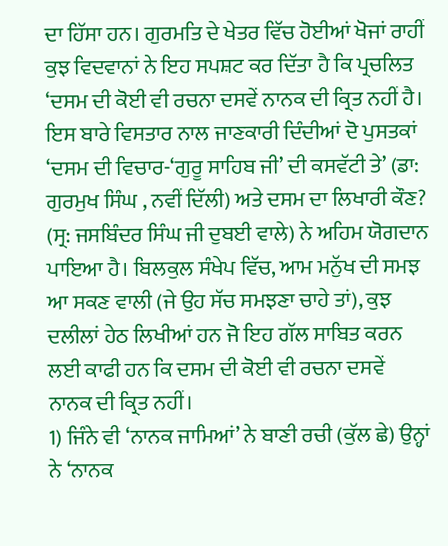ਦਾ ਹਿੱਸਾ ਹਨ। ਗੁਰਮਤਿ ਦੇ ਖੇਤਰ ਵਿੱਚ ਹੋਈਆਂ ਖੋਜਾਂ ਰਾਹੀਂ ਕੁਝ ਵਿਦਵਾਨਾਂ ਨੇ ਇਹ ਸਪਸ਼ਟ ਕਰ ਦਿੱਤਾ ਹੈ ਕਿ ਪ੍ਰਚਲਿਤ ‘ਦਸਮ ਦੀ ਕੋਈ ਵੀ ਰਚਨਾ ਦਸਵੇਂ ਨਾਨਕ ਦੀ ਕ੍ਰਿਤ ਨਹੀਂ ਹੈ। ਇਸ ਬਾਰੇ ਵਿਸਤਾਰ ਨਾਲ ਜਾਣਕਾਰੀ ਦਿੰਦੀਆਂ ਦੋ ਪੁਸਤਕਾਂ ‘ਦਸਮ ਦੀ ਵਿਚਾਰ-‘ਗੁਰੂ ਸਾਹਿਬ ਜੀ’ ਦੀ ਕਸਵੱਟੀ ਤੇ’ (ਡਾ: ਗੁਰਮੁਖ ਸਿੰਘ , ਨਵੀਂ ਦਿੱਲੀ) ਅਤੇ ਦਸਮ ਦਾ ਲਿਖਾਰੀ ਕੌਣ? (ਸ੍ਰ: ਜਸਬਿੰਦਰ ਸਿੰਘ ਜੀ ਦੁਬਈ ਵਾਲੇ) ਨੇ ਅਹਿਮ ਯੋਗਦਾਨ ਪਾਇਆ ਹੈ। ਬਿਲਕੁਲ ਸੰਖੇਪ ਵਿੱਚ, ਆਮ ਮਨੁੱਖ ਦੀ ਸਮਝ ਆ ਸਕਣ ਵਾਲੀ (ਜੇ ਉਹ ਸੱਚ ਸਮਝਣਾ ਚਾਹੇ ਤਾਂ), ਕੁਝ ਦਲੀਲਾਂ ਹੇਠ ਲਿਖੀਆਂ ਹਨ ਜੋ ਇਹ ਗੱਲ ਸਾਬਿਤ ਕਰਨ ਲਈ ਕਾਫੀ ਹਨ ਕਿ ਦਸਮ ਦੀ ਕੋਈ ਵੀ ਰਚਨਾ ਦਸਵੇਂ ਨਾਨਕ ਦੀ ਕ੍ਰਿਤ ਨਹੀਂ।
1) ਜਿੰਨੇ ਵੀ ‘ਨਾਨਕ ਜਾਮਿਆਂ’ ਨੇ ਬਾਣੀ ਰਚੀ (ਕੁੱਲ ਛੇ) ਉਨ੍ਹਾਂ ਨੇ ‘ਨਾਨਕ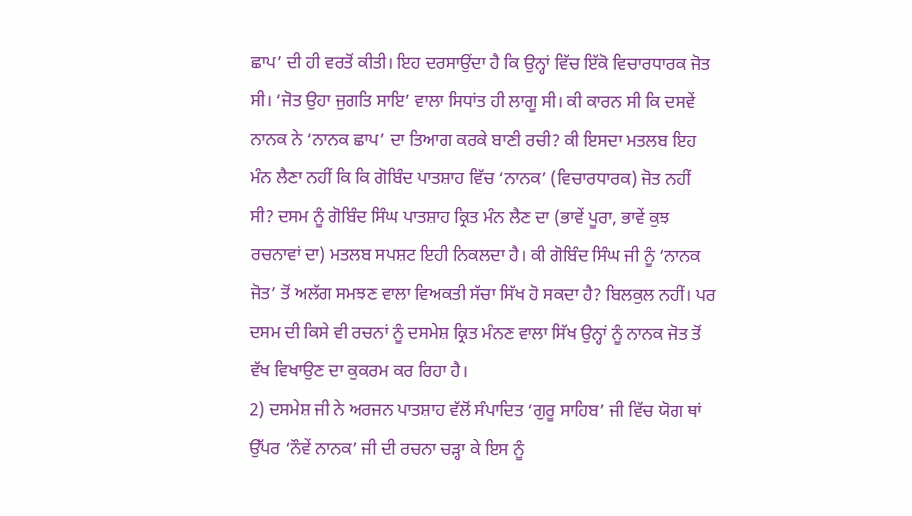ਛਾਪ’ ਦੀ ਹੀ ਵਰਤੋਂ ਕੀਤੀ। ਇਹ ਦਰਸਾਉਂਦਾ ਹੈ ਕਿ ਉਨ੍ਹਾਂ ਵਿੱਚ ਇੱਕੋ ਵਿਚਾਰਧਾਰਕ ਜੋਤ ਸੀ। ‘ਜੋਤ ਉਹਾ ਜੁਗਤਿ ਸਾਇ’ ਵਾਲਾ ਸਿਧਾਂਤ ਹੀ ਲਾਗੂ ਸੀ। ਕੀ ਕਾਰਨ ਸੀ ਕਿ ਦਸਵੇਂ ਨਾਨਕ ਨੇ ‘ਨਾਨਕ ਛਾਪ’ ਦਾ ਤਿਆਗ ਕਰਕੇ ਬਾਣੀ ਰਚੀ? ਕੀ ਇਸਦਾ ਮਤਲਬ ਇਹ ਮੰਨ ਲੈਣਾ ਨਹੀਂ ਕਿ ਕਿ ਗੋਬਿੰਦ ਪਾਤਸ਼ਾਹ ਵਿੱਚ ‘ਨਾਨਕ’ (ਵਿਚਾਰਧਾਰਕ) ਜੋਤ ਨਹੀਂ ਸੀ? ਦਸਮ ਨੂੰ ਗੋਬਿੰਦ ਸਿੰਘ ਪਾਤਸ਼ਾਹ ਕ੍ਰਿਤ ਮੰਨ ਲੈਣ ਦਾ (ਭਾਵੇਂ ਪੂਰਾ, ਭਾਵੇਂ ਕੁਝ ਰਚਨਾਵਾਂ ਦਾ) ਮਤਲਬ ਸਪਸ਼ਟ ਇਹੀ ਨਿਕਲਦਾ ਹੈ। ਕੀ ਗੋਬਿੰਦ ਸਿੰਘ ਜੀ ਨੂੰ ‘ਨਾਨਕ ਜੋਤ’ ਤੋਂ ਅਲੱਗ ਸਮਝਣ ਵਾਲਾ ਵਿਅਕਤੀ ਸੱਚਾ ਸਿੱਖ ਹੋ ਸਕਦਾ ਹੈ? ਬਿਲਕੁਲ ਨਹੀਂ। ਪਰ ਦਸਮ ਦੀ ਕਿਸੇ ਵੀ ਰਚਨਾਂ ਨੂੰ ਦਸਮੇਸ਼ ਕ੍ਰਿਤ ਮੰਨਣ ਵਾਲਾ ਸਿੱਖ ਉਨ੍ਹਾਂ ਨੂੰ ਨਾਨਕ ਜੋਤ ਤੋਂ ਵੱਖ ਵਿਖਾਉਣ ਦਾ ਕੁਕਰਮ ਕਰ ਰਿਹਾ ਹੈ।
2) ਦਸਮੇਸ਼ ਜੀ ਨੇ ਅਰਜਨ ਪਾਤਸ਼ਾਹ ਵੱਲੋਂ ਸੰਪਾਦਿਤ ‘ਗੁਰੂ ਸਾਹਿਬ’ ਜੀ ਵਿੱਚ ਯੋਗ ਥਾਂ ਉੱਪਰ ‘ਨੌਵੇਂ ਨਾਨਕ’ ਜੀ ਦੀ ਰਚਨਾ ਚੜ੍ਹਾ ਕੇ ਇਸ ਨੂੰ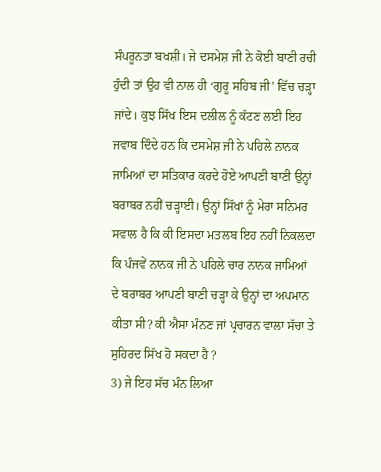ਸੰਪਰੂਨਤਾ ਬਖਸ਼ੀ। ਜੇ ਦਸਮੇਸ਼ ਜੀ ਨੇ ਕੋਈ ਬਾਣੀ ਰਚੀ ਹੁੰਦੀ ਤਾਂ ਉਹ ਵੀ ਨਾਲ ਹੀ ‘ਗੁਰੂ ਸਹਿਬ ਜੀ’ ਵਿੱਚ ਚੜ੍ਹਾ ਜਾਂਦੇ। ਕੁਝ ਸਿੱਖ ਇਸ ਦਲੀਲ ਨੂੰ ਕੱਟਣ ਲਈ ਇਹ ਜਵਾਬ ਦਿੰਦੇ ਹਨ ਕਿ ਦਸਮੇਸ਼ ਜੀ ਨੇ ਪਹਿਲੇ ਨਾਨਕ ਜਾਮਿਆਂ ਦਾ ਸਤਿਕਾਰ ਕਰਦੇ ਹੋਏ ਆਪਣੀ ਬਾਣੀ ਉਨ੍ਹਾਂ ਬਰਾਬਰ ਨਹੀਂ ਚੜ੍ਹਾਈ। ਉਨ੍ਹਾਂ ਸਿੱਖਾਂ ਨੂੰ ਮੇਰਾ ਸਨਿਮਰ ਸਵਾਲ ਹੈ ਕਿ ਕੀ ਇਸਦਾ ਮਤਲਬ ਇਹ ਨਹੀਂ ਨਿਕਲਦਾ ਕਿ ਪੰਜਵੇਂ ਨਾਨਕ ਜੀ ਨੇ ਪਹਿਲੇ ਚਾਰ ਨਾਨਕ ਜਾਮਿਆਂ ਦੇ ਬਰਾਬਰ ਆਪਣੀ ਬਾਣੀ ਚੜ੍ਹਾ ਕੇ ਉਨ੍ਹਾਂ ਦਾ ਅਪਮਾਨ ਕੀਤਾ ਸੀ? ਕੀ ਐਸਾ ਮੰਨਣ ਜਾਂ ਪ੍ਰਚਾਰਨ ਵਾਲਾ ਸੱਚਾ ਤੇ ਸੁਹਿਰਦ ਸਿੱਖ ਹੋ ਸਕਦਾ ਹੈ ?
3) ਜੇ ਇਹ ਸੱਚ ਮੰਨ ਲਿਆ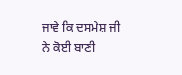ਜਾਵੇ ਕਿ ਦਸਮੇਸ਼ ਜੀ ਨੇ ਕੋਈ ਬਾਣੀ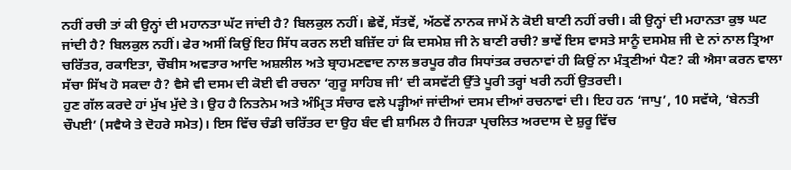ਨਹੀਂ ਰਚੀ ਤਾਂ ਕੀ ਉਨ੍ਹਾਂ ਦੀ ਮਹਾਨਤਾ ਘੱਟ ਜਾਂਦੀ ਹੈ? ਬਿਲਕੁਲ ਨਹੀਂ। ਛੇਵੇਂ, ਸੱਤਵੇਂ, ਅੱਠਵੇਂ ਨਾਨਕ ਜਾਮੇਂ ਨੇ ਕੋਈ ਬਾਣੀ ਨਹੀਂ ਰਚੀ। ਕੀ ਉਨ੍ਹਾਂ ਦੀ ਮਹਾਨਤਾ ਕੁਝ ਘਟ ਜਾਂਦੀ ਹੈ? ਬਿਲਕੁਲ ਨਹੀਂ। ਫੇਰ ਅਸੀਂ ਕਿਉਂ ਇਹ ਸਿੱਧ ਕਰਨ ਲਈ ਬਜ਼ਿੱਦ ਹਾਂ ਕਿ ਦਸਮੇਸ਼ ਜੀ ਨੇ ਬਾਣੀ ਰਚੀ? ਭਾਵੇਂ ਇਸ ਵਾਸਤੇ ਸਾਨੂੰ ਦਸਮੇਸ਼ ਜੀ ਦੇ ਨਾਂ ਨਾਲ ਤ੍ਰਿਆ ਚਰਿੱਤਰ, ਰਕਾਇਤਾ, ਚੌਬੀਸ ਅਵਤਾਰ ਆਦਿ ਅਸ਼ਲੀਲ ਅਤੇ ਬ੍ਰਾਹਮਣਵਾਦ ਨਾਲ ਭਰਪੂਰ ਗੈਰ ਸਿਧਾਂਤਕ ਰਚਨਾਵਾਂ ਹੀ ਕਿਉਂ ਨਾ ਮੰਤ੍ਰਣੀਆਂ ਪੈਣ? ਕੀ ਐਸਾ ਕਰਨ ਵਾਲਾ ਸੱਚਾ ਸਿੱਖ ਹੋ ਸਕਦਾ ਹੈ? ਵੈਸੇ ਵੀ ਦਸਮ ਦੀ ਕੋਈ ਵੀ ਰਚਨਾ ‘ਗੁਰੂ ਸਾਹਿਬ ਜੀ’ ਦੀ ਕਸਵੱਟੀ ਉੱਤੇ ਪੂਰੀ ਤਰ੍ਹਾਂ ਖਰੀ ਨਹੀਂ ਉਤਰਦੀ।
ਹੁਣ ਗੱਲ ਕਰਦੇ ਹਾਂ ਮੁੱਖ ਮੁੱਦੇ ਤੇ। ਉਹ ਹੈ ਨਿਤਨੇਮ ਅਤੇ ਅੰਮ੍ਰਿਤ ਸੰਚਾਰ ਵਲੇ ਪੜ੍ਹੀਆਂ ਜਾਂਦੀਆਂ ਦਸਮ ਦੀਆਂ ਰਚਨਾਵਾਂ ਦੀ। ਇਹ ਹਨ ‘ਜਾਪੁ’, 10 ਸਵੱਯੇ, ‘ਬੇਨਤੀ ਚੌਪਈ’ (ਸਵੈਯੇ ਤੇ ਦੋਹਰੇ ਸਮੇਤ)। ਇਸ ਵਿੱਚ ਚੰਡੀ ਚਰਿੱਤਰ ਦਾ ਉਹ ਬੰਦ ਵੀ ਸ਼ਾਮਿਲ ਹੈ ਜਿਹੜਾ ਪ੍ਰਚਲਿਤ ਅਰਦਾਸ ਦੇ ਸ਼ੁਰੂ ਵਿੱਚ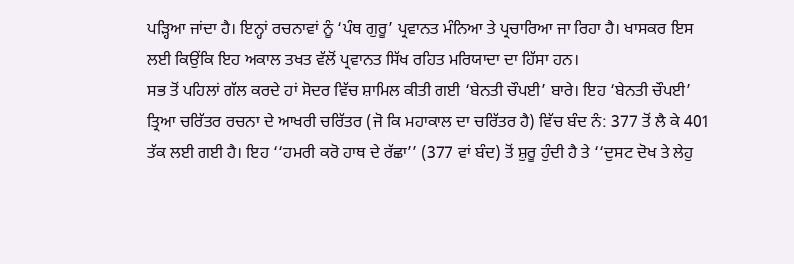ਪੜ੍ਹਿਆ ਜਾਂਦਾ ਹੈ। ਇਨ੍ਹਾਂ ਰਚਨਾਵਾਂ ਨੂੰ ‘ਪੰਥ ਗੁਰੂ’ ਪ੍ਰਵਾਨਤ ਮੰਨਿਆ ਤੇ ਪ੍ਰਚਾਰਿਆ ਜਾ ਰਿਹਾ ਹੈ। ਖਾਸਕਰ ਇਸ ਲਈ ਕਿਉਂਕਿ ਇਹ ਅਕਾਲ ਤਖਤ ਵੱਲੋਂ ਪ੍ਰਵਾਨਤ ਸਿੱਖ ਰਹਿਤ ਮਰਿਯਾਦਾ ਦਾ ਹਿੱਸਾ ਹਨ।
ਸਭ ਤੋਂ ਪਹਿਲਾਂ ਗੱਲ ਕਰਦੇ ਹਾਂ ਸੋਦਰ ਵਿੱਚ ਸ਼ਾਮਿਲ ਕੀਤੀ ਗਈ ‘ਬੇਨਤੀ ਚੌਪਈ’ ਬਾਰੇ। ਇਹ ‘ਬੇਨਤੀ ਚੌਪਈ’ ਤ੍ਰਿਆ ਚਰਿੱਤਰ ਰਚਨਾ ਦੇ ਆਖਰੀ ਚਰਿੱਤਰ (ਜੋ ਕਿ ਮਹਾਕਾਲ ਦਾ ਚਰਿੱਤਰ ਹੈ) ਵਿੱਚ ਬੰਦ ਨੰ: 377 ਤੋਂ ਲੈ ਕੇ 401 ਤੱਕ ਲਈ ਗਈ ਹੈ। ਇਹ ‘‘ਹਮਰੀ ਕਰੋ ਹਾਥ ਦੇ ਰੱਛਾ’’ (377 ਵਾਂ ਬੰਦ) ਤੋਂ ਸ਼ੁਰੂ ਹੁੰਦੀ ਹੈ ਤੇ ‘‘ਦੁਸਟ ਦੋਖ ਤੇ ਲੇਹੁ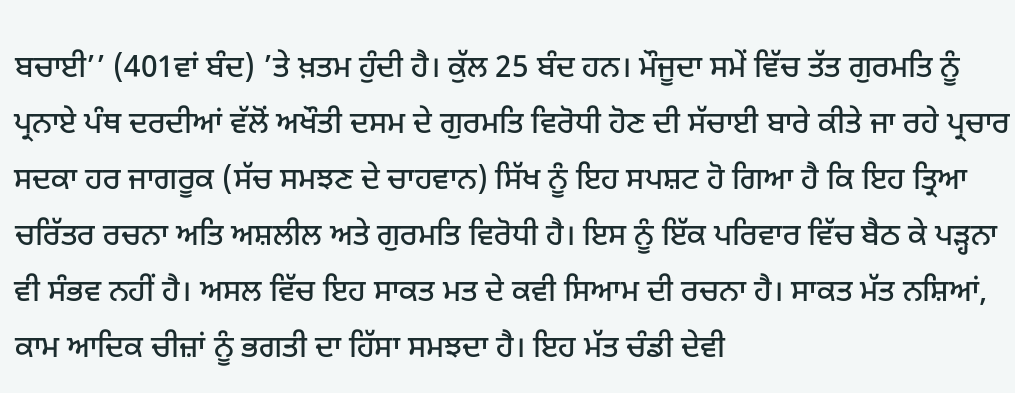ਬਚਾਈ’’ (401ਵਾਂ ਬੰਦ) ’ਤੇ ਖ਼ਤਮ ਹੁੰਦੀ ਹੈ। ਕੁੱਲ 25 ਬੰਦ ਹਨ। ਮੌਜੂਦਾ ਸਮੇਂ ਵਿੱਚ ਤੱਤ ਗੁਰਮਤਿ ਨੂੰ ਪ੍ਰਨਾਏ ਪੰਥ ਦਰਦੀਆਂ ਵੱਲੋਂ ਅਖੌਤੀ ਦਸਮ ਦੇ ਗੁਰਮਤਿ ਵਿਰੋਧੀ ਹੋਣ ਦੀ ਸੱਚਾਈ ਬਾਰੇ ਕੀਤੇ ਜਾ ਰਹੇ ਪ੍ਰਚਾਰ ਸਦਕਾ ਹਰ ਜਾਗਰੂਕ (ਸੱਚ ਸਮਝਣ ਦੇ ਚਾਹਵਾਨ) ਸਿੱਖ ਨੂੰ ਇਹ ਸਪਸ਼ਟ ਹੋ ਗਿਆ ਹੈ ਕਿ ਇਹ ਤ੍ਰਿਆ ਚਰਿੱਤਰ ਰਚਨਾ ਅਤਿ ਅਸ਼ਲੀਲ ਅਤੇ ਗੁਰਮਤਿ ਵਿਰੋਧੀ ਹੈ। ਇਸ ਨੂੰ ਇੱਕ ਪਰਿਵਾਰ ਵਿੱਚ ਬੈਠ ਕੇ ਪੜ੍ਹਨਾ ਵੀ ਸੰਭਵ ਨਹੀਂ ਹੈ। ਅਸਲ ਵਿੱਚ ਇਹ ਸਾਕਤ ਮਤ ਦੇ ਕਵੀ ਸਿਆਮ ਦੀ ਰਚਨਾ ਹੈ। ਸਾਕਤ ਮੱਤ ਨਸ਼ਿਆਂ, ਕਾਮ ਆਦਿਕ ਚੀਜ਼ਾਂ ਨੂੰ ਭਗਤੀ ਦਾ ਹਿੱਸਾ ਸਮਝਦਾ ਹੈ। ਇਹ ਮੱਤ ਚੰਡੀ ਦੇਵੀ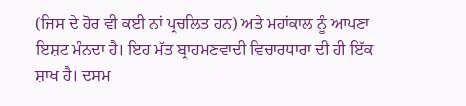(ਜਿਸ ਦੇ ਹੋਰ ਵੀ ਕਈ ਨਾਂ ਪ੍ਰਚਲਿਤ ਹਨ) ਅਤੇ ਮਹਾਂਕਾਲ ਨੂੰ ਆਪਣਾ ਇਸ਼ਟ ਮੰਨਦਾ ਹੈ। ਇਹ ਮੱਤ ਬ੍ਰਾਹਮਣਵਾਦੀ ਵਿਚਾਰਧਾਰਾ ਦੀ ਹੀ ਇੱਕ ਸ਼ਾਖ ਹੈ। ਦਸਮ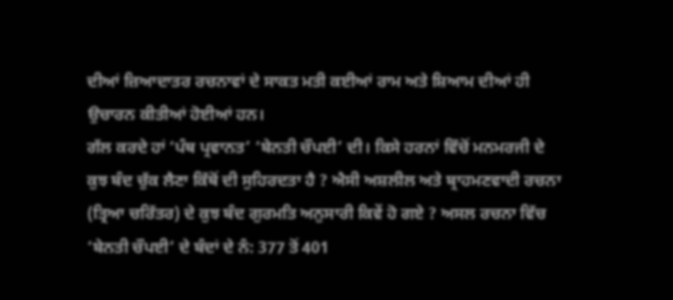ਦੀਆਂ ਜ਼ਿਆਦਾਤਰ ਰਚਨਾਵਾਂ ਦੇ ਸਾਕਤ ਮਤੀ ਕਈਆਂ ਰਾਮ ਅਤੇ ਸ਼ਿਆਮ ਦੀਆਂ ਹੀ ਉਚਾਰਨ ਕੀਤੀਆਂ ਹੋਈਆਂ ਹਨ।
ਗੱਲ ਕਰਦੇ ਹਾਂ ‘ਪੰਥ ਪ੍ਰਵਾਨਤ’ ‘ਬੇਨਤੀ ਚੌਪਈ’ ਦੀ। ਕਿਸੇ ਹਰਨਾਂ ਵਿੱਚੋਂ ਮਨਮਰਜੀ ਦੇ ਕੁਝ ਬੰਦ ਚੁੱਕ ਲੈਣਾ ਕਿੱਥੋਂ ਦੀ ਸੁਹਿਰਦਤਾ ਹੈ ? ਐਸੀ ਅਸ਼ਲੀਲ ਅਤੇ ਬ੍ਰਾਹਮਣਵਾਦੀ ਰਚਨਾ (ਤ੍ਰਿਆ ਚਰਿੱਤਰ) ਦੇ ਕੁਝ ਬੰਦ ਗੁਰਮਤਿ ਅਨੁਸਾਰੀ ਕਿਵੇਂ ਹੋ ਗਏ ? ਅਸਲ ਰਚਨਾ ਵਿੱਚ ‘ਬੇਨਤੀ ਚੌਪਈ’ ਦੇ ਬੰਦਾਂ ਦੇ ਨੰ: 377 ਤੋਂ 401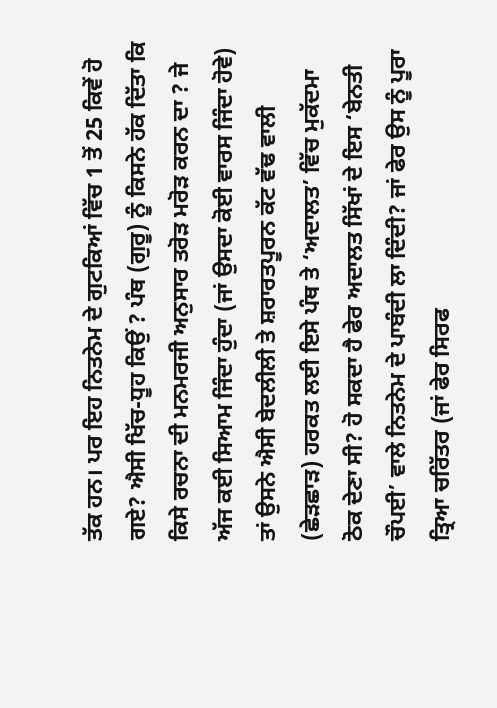ਤੱਕ ਹਨ। ਪਰ ਇਹ ਨਿਤਨੇਮ ਦੇ ਗੁਟਕਿਆਂ ਵਿੱਚ 1 ਤੋਂ 25 ਕਿਵੇਂ ਹੋ ਗਏ? ਐਸੀ ਖਿੱਚ-ਧੂਹ ਕਿਉਂ ? ਪੰਥ (ਗੁਰੂ) ਨੂੰ ਕਿਸਨੇ ਹੱਕ ਦਿੱਤਾ ਕਿ ਕਿਸੇ ਰਚਨਾ ਦੀ ਮਨਮਰਜੀ ਅਨੁਸਾਰ ਤਰੋੜ ਮਰੋੜ ਕਰਨ ਦਾ ? ਜੇ ਅੱਜ ਕਈ ਸਿਆਮ ਜਿੰਦਾ ਹੁੰਦਾ (ਜਾਂ ਉਸਦਾ ਕੋਈ ਵਾਰਸ ਜਿੰਦਾ ਹੋਵੇ) ਤਾਂ ਉਸਨੇ ਐਸੀ ਬੇਦਲੀਲੀ ਤੇ ਸ਼ਰਾਰਤਪੂਰਨ ਕੱਟ ਵੱਢ ਵਾਲੀ (ਛੇੜਛਾੜ) ਹਰਕਤ ਲਈ ਇਸੇ ਪੰਥ ਤੇ ‘ਅਦਾਲਤ’ ਵਿੱਚ ਮੁਕੱਦਮਾ ਠੋਕ ਦੇਣਾ ਸੀ? ਹੋ ਸਕਦਾ ਹੈ ਫੇਰ ਅਦਾਲਤ ਸਿੱਖਾਂ ਦੇ ਇਸ ‘ਬੇਨਤੀ ਚੌਪਈ’ ਵਾਲੇ ਨਿਤਨੇਮ ਦੇ ਪਾਬੰਦੀ ਲਾ ਦਿੰਦੀ? ਜਾਂ ਫੇਰ ਉਸ ਨੂੰ ਪੂਰਾ ਤ੍ਰਿਆ ਚਰਿੱਤਰ (ਜਾਂ ਫੇਰ ਸਿਰਫ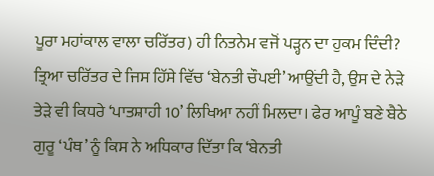ਪੂਰਾ ਮਹਾਂਕਾਲ ਵਾਲਾ ਚਰਿੱਤਰ) ਹੀ ਨਿਤਨੇਮ ਵਜੋਂ ਪੜ੍ਹਨ ਦਾ ਹੁਕਮ ਦਿੰਦੀ? ਤ੍ਰਿਆ ਚਰਿੱਤਰ ਦੇ ਜਿਸ ਹਿੱਸੇ ਵਿੱਚ ‘ਬੇਨਤੀ ਚੌਪਈ’ ਆਉਂਦੀ ਹੈ, ਉਸ ਦੇ ਨੇੜੇ ਤੇੜੇ ਵੀ ਕਿਧਰੇ ‘ਪਾਤਸ਼ਾਹੀ 10’ ਲਿਖਿਆ ਨਹੀਂ ਮਿਲਦਾ। ਫੇਰ ਆਪੂੰ ਬਣੇ ਬੈਠੇ ਗੁਰੂ ‘ਪੰਥ’ ਨੂੰ ਕਿਸ ਨੇ ਅਧਿਕਾਰ ਦਿੱਤਾ ਕਿ ‘ਬੇਨਤੀ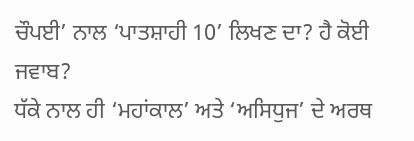ਚੌਪਈ’ ਨਾਲ ‘ਪਾਤਸ਼ਾਹੀ 10’ ਲਿਖਣ ਦਾ? ਹੈ ਕੋਈ ਜਵਾਬ?
ਧੱਕੇ ਨਾਲ ਹੀ ‘ਮਹਾਂਕਾਲ’ ਅਤੇ ‘ਅਸਿਧੁਜ’ ਦੇ ਅਰਥ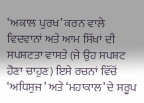‘ਅਕਾਲ ਪੁਰਖ’ ਕਰਨ ਵਾਲੇ ਵਿਦਵਾਨਾਂ ਅਤੇ ਆਮ ਸਿੱਖਾਂ ਦੀ ਸਪਸ਼ਟਤਾ ਵਾਸਤੇ (ਜੇ ਉਹ ਸਪਸ਼ਟ ਹੋਣਾ ਚਾਹੁਣ) ਇਸੇ ਰਚਨਾਂ ਵਿੱਚੋਂ ‘ਅਧਿਸੁਜ’ ਅਤੇ ‘ਮਹਾਕਾਲ’ ਦੇ ਸਰੂਪ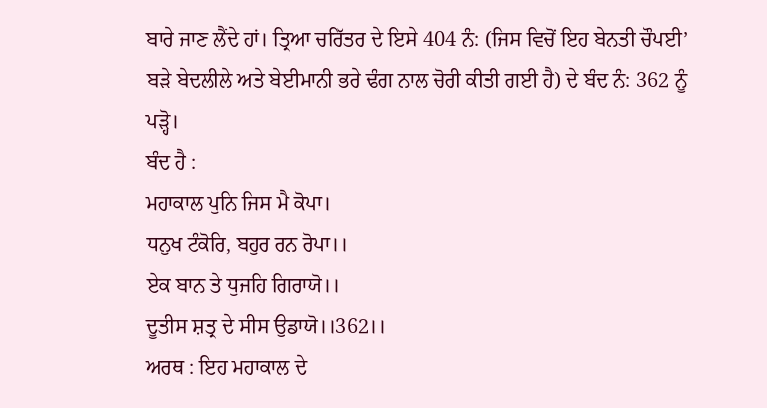ਬਾਰੇ ਜਾਣ ਲੈਂਦੇ ਹਾਂ। ਤ੍ਰਿਆ ਚਰਿੱਤਰ ਦੇ ਇਸੇ 404 ਨੰ: (ਜਿਸ ਵਿਚੋਂ ਇਹ ਬੇਨਤੀ ਚੌਪਈ’ ਬੜੇ ਬੇਦਲੀਲੇ ਅਤੇ ਬੇਈਮਾਨੀ ਭਰੇ ਢੰਗ ਨਾਲ ਚੋਰੀ ਕੀਤੀ ਗਈ ਹੈ) ਦੇ ਬੰਦ ਨੰ: 362 ਨੂੰ ਪੜ੍ਹੋ।
ਬੰਦ ਹੈ :
ਮਹਾਕਾਲ ਪੁਨਿ ਜਿਸ ਮੈ ਕੋਪਾ।
ਧਨੁਖ ਟੰਕੋਰਿ, ਬਹੁਰ ਰਨ ਰੋਪਾ।।
ਏਕ ਬਾਨ ਤੇ ਧੁਜਹਿ ਗਿਰਾਯੋ।।
ਦੂਤੀਸ ਸ਼ਤ੍ਰ ਦੇ ਸੀਸ ਉਡਾਯੋ।।362।।
ਅਰਥ : ਇਹ ਮਹਾਕਾਲ ਦੇ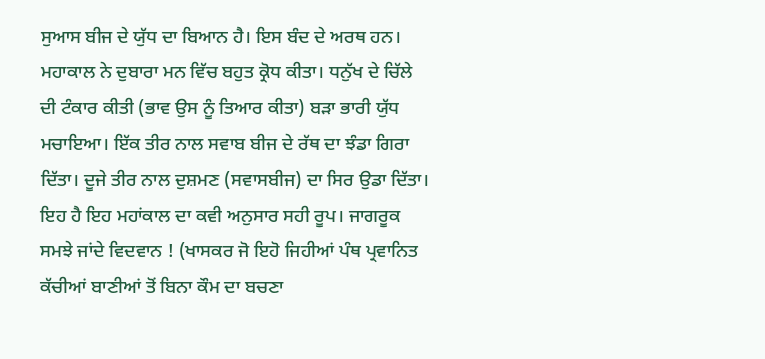ਸੁਆਸ ਬੀਜ ਦੇ ਯੁੱਧ ਦਾ ਬਿਆਨ ਹੈ। ਇਸ ਬੰਦ ਦੇ ਅਰਥ ਹਨ। ਮਹਾਕਾਲ ਨੇ ਦੁਬਾਰਾ ਮਨ ਵਿੱਚ ਬਹੁਤ ਕ੍ਰੋਧ ਕੀਤਾ। ਧਨੁੱਖ ਦੇ ਚਿੱਲੇ ਦੀ ਟੰਕਾਰ ਕੀਤੀ (ਭਾਵ ਉਸ ਨੂੰ ਤਿਆਰ ਕੀਤਾ) ਬੜਾ ਭਾਰੀ ਯੁੱਧ ਮਚਾਇਆ। ਇੱਕ ਤੀਰ ਨਾਲ ਸਵਾਬ ਬੀਜ ਦੇ ਰੱਥ ਦਾ ਝੰਡਾ ਗਿਰਾ ਦਿੱਤਾ। ਦੂਜੇ ਤੀਰ ਨਾਲ ਦੁਸ਼ਮਣ (ਸਵਾਸਬੀਜ) ਦਾ ਸਿਰ ਉਡਾ ਦਿੱਤਾ।
ਇਹ ਹੈ ਇਹ ਮਹਾਂਕਾਲ ਦਾ ਕਵੀ ਅਨੁਸਾਰ ਸਹੀ ਰੂਪ। ਜਾਗਰੂਕ ਸਮਝੇ ਜਾਂਦੇ ਵਿਦਵਾਨ ! (ਖਾਸਕਰ ਜੋ ਇਹੋ ਜਿਹੀਆਂ ਪੰਥ ਪ੍ਰਵਾਨਿਤ ਕੱਚੀਆਂ ਬਾਣੀਆਂ ਤੋਂ ਬਿਨਾ ਕੌਮ ਦਾ ਬਚਣਾ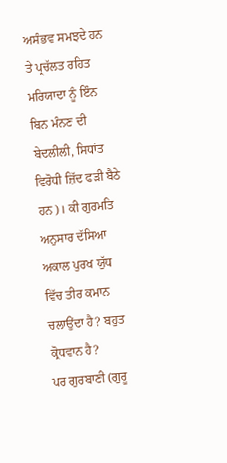ਅਸੰਭਵ ਸਮਝਦੇ ਹਨ ਤੇ ਪ੍ਰਚੱਲਤ ਰਹਿਤ ਮਰਿਯਾਦਾ ਨੂੰ ਇੰਨ ਬਿਨ ਮੰਨਣ ਦੀ ਬੇਦਲੀਲੀ, ਸਿਧਾਂਤ ਵਿਰੋਧੀ ਜ਼ਿੱਦ ਫੜੀ ਬੈਠੇ ਹਨ)। ਕੀ ਗੁਰਮਤਿ ਅਨੁਸਾਰ ਦੱਸਿਆ ਅਕਾਲ ਪੁਰਖ ਯੁੱਧ ਵਿੱਚ ਤੀਰ ਕਮਾਨ ਚਲਾਉਂਦਾ ਹੈ? ਬਹੁਤ ਕ੍ਰੋਧਵਾਨ ਹੈ?
ਪਰ ਗੁਰਬਾਣੀ (ਗੁਰੂ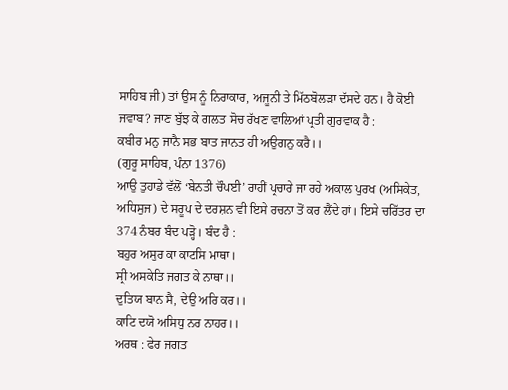ਸਾਹਿਬ ਜੀ) ਤਾਂ ਉਸ ਨੂੰ ਨਿਰਾਕਾਰ, ਅਜੂਨੀ ਤੇ ਮਿੱਠਬੋਲੜਾ ਦੱਸਦੇ ਹਨ। ਹੈ ਕੋਈ ਜਵਾਬ? ਜਾਣ ਬੁੱਝ ਕੇ ਗਲਤ ਸੋਚ ਰੱਖਣ ਵਾਲਿਆਂ ਪ੍ਰਤੀ ਗੁਰਵਾਕ ਹੈ :
ਕਬੀਰ ਮਨੁ ਜਾਨੈ ਸਭ ਬਾਤ ਜਾਨਤ ਹੀ ਅਉਗਨੁ ਕਰੈ।।
(ਗੁਰੂ ਸਾਹਿਬ, ਪੰਨਾ 1376)
ਆਉ ਤੁਹਾਡੇ ਵੱਲੋਂ ‘ਬੇਨਤੀ ਚੌਪਈ’ ਰਾਹੀਂ ਪ੍ਰਚਾਰੇ ਜਾ ਰਹੇ ਅਕਾਲ ਪੁਰਖ (ਅਸਿਕੇਤ, ਅਧਿਸੁਜ) ਦੇ ਸਰੂਪ ਦੇ ਦਰਸ਼ਨ ਵੀ ਇਸੇ ਰਚਨਾ ਤੋਂ ਕਰ ਲੈਂਦੇ ਹਾਂ। ਇਸੇ ਚਰਿੱਤਰ ਦਾ 374 ਨੰਬਰ ਬੰਦ ਪੜ੍ਹੋ। ਬੰਦ ਹੈ :
ਬਹੁਰ ਅਸੁਰ ਕਾ ਕਾਟਸਿ ਮਾਥਾ।
ਸ੍ਰੀ ਅਸਕੇਤਿ ਜਗਤ ਕੇ ਨਾਥਾ।।
ਦੁਤਿਯ ਬਾਨ ਸੈ, ਦੇਉ ਅਰਿ ਕਰ।।
ਕਾਟਿ ਦਯੋ ਅਸਿਧੁ ਨਰ ਨਾਹਰ।।
ਅਰਥ : ਫੇਰ ਜਗਤ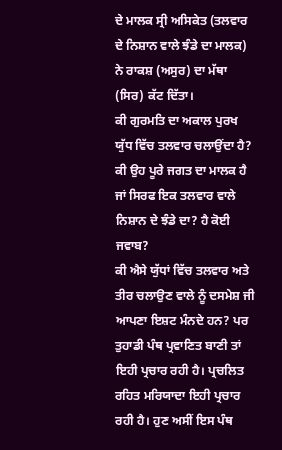ਦੇ ਮਾਲਕ ਸ੍ਰੀ ਅਸਿਕੇਤ (ਤਲਵਾਰ ਦੇ ਨਿਸ਼ਾਨ ਵਾਲੇ ਝੰਡੇ ਦਾ ਮਾਲਕ) ਨੇ ਰਾਕਸ਼ (ਅਸੁਰ) ਦਾ ਮੱਥਾ (ਸਿਰ) ਕੱਟ ਦਿੱਤਾ।
ਕੀ ਗੁਰਮਤਿ ਦਾ ਅਕਾਲ ਪੁਰਖ ਯੁੱਧ ਵਿੱਚ ਤਲਵਾਰ ਚਲਾਉਂਦਾ ਹੈ? ਕੀ ਉਹ ਪੂਰੇ ਜਗਤ ਦਾ ਮਾਲਕ ਹੈ ਜਾਂ ਸਿਰਫ ਇਕ ਤਲਵਾਰ ਵਾਲੇ ਨਿਸ਼ਾਨ ਦੇ ਝੰਡੇ ਦਾ? ਹੈ ਕੋਈ ਜਵਾਬ?
ਕੀ ਐਸੇ ਯੁੱਧਾਂ ਵਿੱਚ ਤਲਵਾਰ ਅਤੇ ਤੀਰ ਚਲਾਉਣ ਵਾਲੇ ਨੂੰ ਦਸਮੇਸ਼ ਜੀ ਆਪਣਾ ਇਸ਼ਟ ਮੰਨਦੇ ਹਨ? ਪਰ ਤੁਹਾਡੀ ਪੰਥ ਪ੍ਰਵਾਣਿਤ ਬਾਣੀ ਤਾਂ ਇਹੀ ਪ੍ਰਚਾਰ ਰਹੀ ਹੈ। ਪ੍ਰਚਲਿਤ ਰਹਿਤ ਮਰਿਯਾਦਾ ਇਹੀ ਪ੍ਰਚਾਰ ਰਹੀ ਹੈ। ਹੁਣ ਅਸੀਂ ਇਸ ਪੰਥ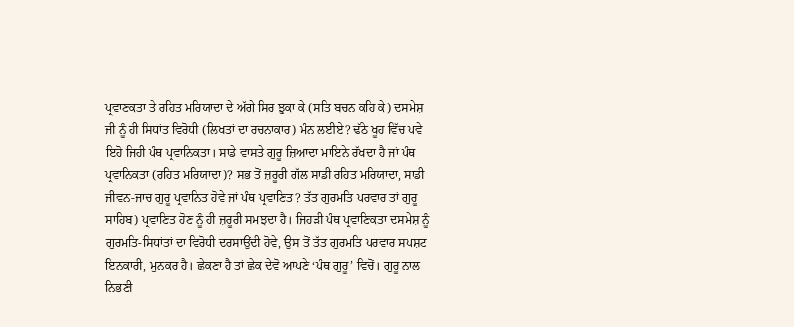ਪ੍ਰਵਾਣਕਤਾ ਤੇ ਰਹਿਤ ਮਰਿਯਾਦਾ ਦੇ ਅੱਗੇ ਸਿਰ ਝੁਕਾ ਕੇ (ਸਤਿ ਬਚਨ ਕਹਿ ਕੇ) ਦਸਮੇਸ਼ ਜੀ ਨੂੰ ਹੀ ਸਿਧਾਂਤ ਵਿਰੋਧੀ (ਲਿਖਤਾਂ ਦਾ ਰਚਨਾਕਾਰ) ਮੰਨ ਲਈਏ? ਢੱਠੇ ਖੂਹ ਵਿੱਚ ਪਵੇ ਇਹੋ ਜਿਹੀ ਪੰਥ ਪ੍ਰਵਾਨਿਕਤਾ। ਸਾਡੇ ਵਾਸਤੇ ਗੁਰੂ ਜ਼ਿਆਦਾ ਮਾਇਨੇ ਰੱਖਦਾ ਹੈ ਜਾਂ ਪੰਥ ਪ੍ਰਵਾਨਿਕਤਾ (ਰਹਿਤ ਮਰਿਯਾਦਾ)? ਸਭ ਤੋਂ ਜ਼ਰੂਰੀ ਗੱਲ ਸਾਡੀ ਰਹਿਤ ਮਰਿਯਾਦਾ, ਸਾਡੀ ਜੀਵਨ-ਜਾਚ ਗੁਰੂ ਪ੍ਰਵਾਨਿਤ ਹੋਵੇ ਜਾਂ ਪੰਥ ਪ੍ਰਵਾਣਿਤ? ਤੱਤ ਗੁਰਮਤਿ ਪਰਵਾਰ ਤਾਂ ਗੁਰੂ ਸਾਹਿਬ) ਪ੍ਰਵਾਣਿਤ ਹੋਣ ਨੂੰ ਹੀ ਜ਼ਰੂਰੀ ਸਮਝਦਾ ਹੈ। ਜਿਹੜੀ ਪੰਥ ਪ੍ਰਵਾਣਿਕਤਾ ਦਸਮੇਸ਼ ਨੂੰ ਗੁਰਮਤਿ-ਸਿਧਾਂਤਾਂ ਦਾ ਵਿਰੋਧੀ ਦਰਸਾਉਂਦੀ ਹੋਵੇ, ਉਸ ਤੋਂ ਤੱਤ ਗੁਰਮਤਿ ਪਰਵਾਰ ਸਪਸ਼ਟ ਇਨਕਾਰੀ, ਮੁਨਕਰ ਹੈ। ਛੇਕਣਾ ਹੈ ਤਾਂ ਛੇਕ ਦੇਵੋ ਆਪਣੇ ‘ਪੰਥ ਗੁਰੂ’ ਵਿਚੋਂ। ਗੁਰੂ ਨਾਲ ਨਿਭਣੀ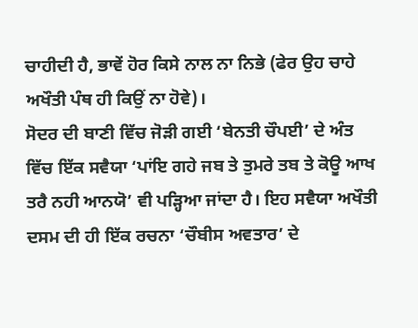ਚਾਹੀਦੀ ਹੈ, ਭਾਵੇਂ ਹੋਰ ਕਿਸੇ ਨਾਲ ਨਾ ਨਿਭੇ (ਫੇਰ ਉਹ ਚਾਹੇ ਅਖੌਤੀ ਪੰਥ ਹੀ ਕਿਉਂ ਨਾ ਹੋਵੇ)।
ਸੋਦਰ ਦੀ ਬਾਣੀ ਵਿੱਚ ਜੋੜੀ ਗਈ ‘ਬੇਨਤੀ ਚੌਪਈ’ ਦੇ ਅੰਤ ਵਿੱਚ ਇੱਕ ਸਵੈਯਾ ‘ਪਾਂਇ ਗਹੇ ਜਬ ਤੇ ਤੁਮਰੇ ਤਬ ਤੇ ਕੋਊ ਆਖ ਤਰੈ ਨਹੀ ਆਨਯੋ’ ਵੀ ਪੜ੍ਹਿਆ ਜਾਂਦਾ ਹੈ। ਇਹ ਸਵੈਯਾ ਅਖੌਤੀ ਦਸਮ ਦੀ ਹੀ ਇੱਕ ਰਚਨਾ ‘ਚੌਬੀਸ ਅਵਤਾਰ’ ਦੇ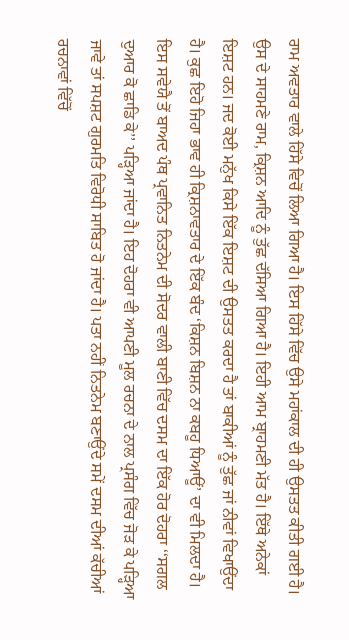ਰਾਮ ਅਵਤਾਰ ਵਾਲੇ ਹਿੱਸੇ ਵਿਚੋਂ ਲਿਆ ਗਿਆ ਹੈ। ਇਸ ਹਿੱਸੇ ਵਿੱਚ ਉਸੇ ਮਹਾਂਕਾਲ ਦੀ ਹੀ ਉਸਤਤ ਕੀਤੀ ਗਈ ਹੈ। ਉਸ ਦੇ ਸਾਹਮਣੇ ਰਾਮ, ਕ੍ਰਿਸ਼ਨ ਆਦਿ ਨੂੰ ਤੁੱਛ ਦੱਸਿਆ ਗਿਆ ਹੈ। ਇਹੀ ਆਮ ਬ੍ਰਾਹਮਣੀ ਮੱਤ ਹੈ। ਇੱਥੇ ਅਨੇਕਾਂ ਇਸ਼ਟ ਹਨ। ਜਦ ਕੋਈ ਮਨੁੱਖ ਕਿਸੇ ਇੱਕ ਇਸ਼ਟ ਦੀ ਉਸਤਤ ਕਰਦਾ ਹੈ ਤਾਂ ਬਾਕੀਆਂ ਨੂੰ ਤੁੱਛ ਜਾਂ ਨੀਵਾਂ ਵਿਖਾਉਂਦਾ ਹੈ। ਕੁਛ ਇਹੋ ਜਿਹਾ ਭਾਵ ਹੀ ਕ੍ਰਿਸ਼ਨਾਵਤਾਰ ਦੇ ਇੱਕ ਬੰਦ ‘ਕਿਸ਼ਨ ਬਿਸ਼ਨ ਨਾ ਕਬਹੂ ਧਿਆਊਂ’ ਦਾ ਵੀ ਮਿਲਦਾ ਹੈ। ਇਸ ਸਵੇਯੈ ਤੋਂ ਬਾਅਦ ਪੰਥ ਪ੍ਰਵਾਨਿਤ ਨਿਤਨੇਮ ਦੀ ਸੋਦਰ ਵਾਲੀ ਬਾਣੀ ਵਿੱਚ ਦਸਮ ਦਾ ਇੱਕ ਹੋਰ ਦੋਹਰਾ ‘‘ਸਗਲ ਦੁਆਰ ਕੋ ਛਾਡਿ ਕੇ’’ ਪੜ੍ਹਿਆ ਜਾਂਦਾ ਹੈ। ਇਹ ਦੋਹਰਾ ਵੀ ਆਪਣੀ ਮੂਲ ਰਚਨਾ ਦੇ ਨਾਲ ਪ੍ਰਸੰਗ ਵਿੱਚ ਜੋੜ ਕੇ ਪੜ੍ਹਿਆ ਜਾਵੇ ਤਾਂ ਸਪਸ਼ਟ ਗੁਰਮਤਿ ਵਿਰੋਧੀ ਸਾਬਿਤ ਹੋ ਜਾਂਦਾ ਹੈ। ਪਤਾ ਨਹੀਂ ਨਿਤਨੇਮ ਬਣਾਉਂਦੇ ਸਮੇਂ ਦਸਮ ਦੀਆਂ ਕੱਚੀਆਂ ਰਚਨਾਵਾਂ ਵਿੱਚੋਂ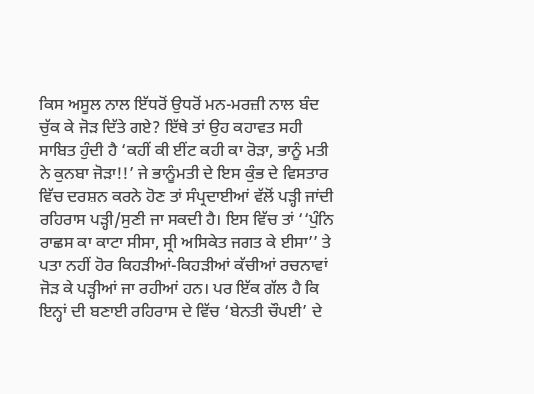ਕਿਸ ਅਸੂਲ ਨਾਲ ਇੱਧਰੋਂ ਉਧਰੋਂ ਮਨ-ਮਰਜ਼ੀ ਨਾਲ ਬੰਦ ਚੁੱਕ ਕੇ ਜੋੜ ਦਿੱਤੇ ਗਏ? ਇੱਥੇ ਤਾਂ ਉਹ ਕਹਾਵਤ ਸਹੀ ਸਾਬਿਤ ਹੁੰਦੀ ਹੈ ‘ਕਹੀਂ ਕੀ ਈਂਟ ਕਹੀ ਕਾ ਰੋੜਾ, ਭਾਨੂੰ ਮਤੀ ਨੇ ਕੁਨਬਾ ਜੋੜਾ!!’ ਜੇ ਭਾਨੂੰਮਤੀ ਦੇ ਇਸ ਕੁੰਭ ਦੇ ਵਿਸਤਾਰ ਵਿੱਚ ਦਰਸ਼ਨ ਕਰਨੇ ਹੋਣ ਤਾਂ ਸੰਪ੍ਰਦਾਈਆਂ ਵੱਲੋਂ ਪੜ੍ਹੀ ਜਾਂਦੀ ਰਹਿਰਾਸ ਪੜ੍ਹੀ/ਸੁਣੀ ਜਾ ਸਕਦੀ ਹੈ। ਇਸ ਵਿੱਚ ਤਾਂ ‘‘ਪੁੰਨਿ ਰਾਛਸ ਕਾ ਕਾਟਾ ਸੀਸਾ, ਸ੍ਰੀ ਅਸਿਕੇਤ ਜਗਤ ਕੇ ਈਸਾ’’ ਤੇ ਪਤਾ ਨਹੀਂ ਹੋਰ ਕਿਹੜੀਆਂ-ਕਿਹੜੀਆਂ ਕੱਚੀਆਂ ਰਚਨਾਵਾਂ ਜੋੜ ਕੇ ਪੜ੍ਹੀਆਂ ਜਾ ਰਹੀਆਂ ਹਨ। ਪਰ ਇੱਕ ਗੱਲ ਹੈ ਕਿ ਇਨ੍ਹਾਂ ਦੀ ਬਣਾਈ ਰਹਿਰਾਸ ਦੇ ਵਿੱਚ ‘ਬੇਨਤੀ ਚੌਪਈ’ ਦੇ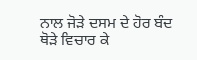ਨਾਲ ਜੋੜੇ ਦਸਮ ਦੇ ਹੋਰ ਬੰਦ ਥੋੜੇ ਵਿਚਾਰ ਕੇ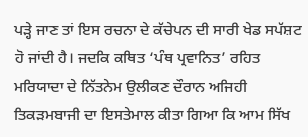ਪੜ੍ਹੇ ਜਾਣ ਤਾਂ ਇਸ ਰਚਨਾ ਦੇ ਕੱਚੇਪਨ ਦੀ ਸਾਰੀ ਖੇਡ ਸਪੱਸ਼ਟ ਹੋ ਜਾਂਦੀ ਹੈ। ਜਦਕਿ ਕਥਿਤ ‘ਪੰਥ ਪ੍ਰਵਾਨਿਤ’ ਰਹਿਤ ਮਰਿਯਾਦਾ ਦੇ ਨਿੱਤਨੇਮ ਉਲੀਕਣ ਦੌਰਾਨ ਅਜਿਹੀ ਤਿਕੜਮਬਾਜੀ ਦਾ ਇਸਤੇਮਾਲ ਕੀਤਾ ਗਿਆ ਕਿ ਆਮ ਸਿੱਖ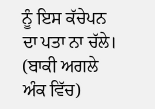ਨੂੰ ਇਸ ਕੱਚੇਪਨ ਦਾ ਪਤਾ ਨਾ ਚੱਲੇ।
(ਬਾਕੀ ਅਗਲੇ ਅੰਕ ਵਿੱਚ)